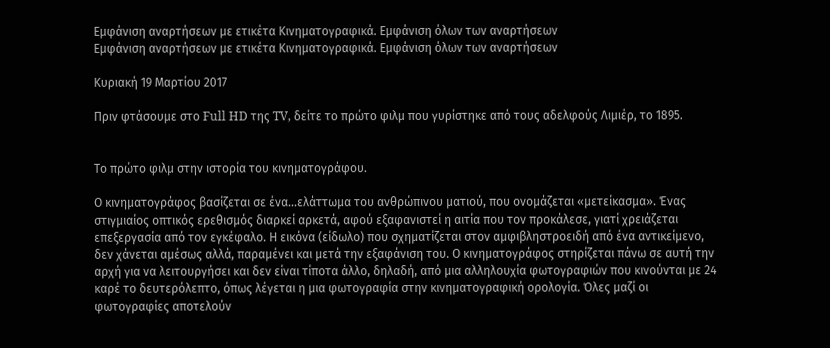Εμφάνιση αναρτήσεων με ετικέτα Κινηματογραφικά. Εμφάνιση όλων των αναρτήσεων
Εμφάνιση αναρτήσεων με ετικέτα Κινηματογραφικά. Εμφάνιση όλων των αναρτήσεων

Κυριακή 19 Μαρτίου 2017

Πριν φτάσουμε στο Full HD της TV, δείτε το πρώτο φιλμ που γυρίστηκε από τους αδελφούς Λιμιέρ, το 1895.


Το πρώτο φιλμ στην ιστορία του κινηματογράφου.

Ο κινηματογράφος βασίζεται σε ένα...ελάττωμα του ανθρώπινου ματιού, που ονομάζεται «μετείκασμα». Ένας στιγμιαίος οπτικός ερεθισμός διαρκεί αρκετά, αφού εξαφανιστεί η αιτία που τον προκάλεσε, γιατί χρειάζεται επεξεργασία από τον εγκέφαλο. Η εικόνα (είδωλο) που σχηματίζεται στον αμφιβληστροειδή από ένα αντικείμενο, δεν χάνεται αμέσως αλλά, παραμένει και μετά την εξαφάνιση του. Ο κινηματογράφος στηρίζεται πάνω σε αυτή την αρχή για να λειτουργήσει και δεν είναι τίποτα άλλο, δηλαδή, από μια αλληλουχία φωτογραφιών που κινούνται με 24 καρέ το δευτερόλεπτο, όπως λέγεται η μια φωτογραφία στην κινηματογραφική ορολογία. Όλες μαζί οι φωτογραφίες αποτελούν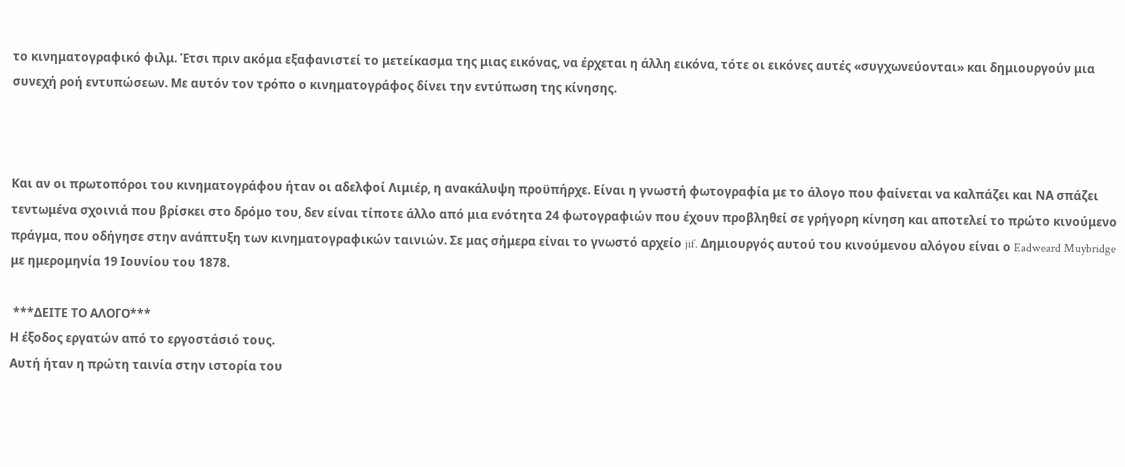το κινηματογραφικό φιλμ. Έτσι πριν ακόμα εξαφανιστεί το μετείκασμα της μιας εικόνας, να έρχεται η άλλη εικόνα, τότε οι εικόνες αυτές «συγχωνεύονται» και δημιουργούν μια συνεχή ροή εντυπώσεων. Με αυτόν τον τρόπο ο κινηματογράφος δίνει την εντύπωση της κίνησης.



Και αν οι πρωτοπόροι του κινηματογράφου ήταν οι αδελφοί Λιμιέρ, η ανακάλυψη προϋπήρχε. Είναι η γνωστή φωτογραφία με το άλογο που φαίνεται να καλπάζει και ΝΑ σπάζει τεντωμένα σχοινιά που βρίσκει στο δρόμο του, δεν είναι τίποτε άλλο από μια ενότητα 24 φωτογραφιών που έχουν προβληθεί σε γρήγορη κίνηση και αποτελεί το πρώτο κινούμενο πράγμα, που οδήγησε στην ανάπτυξη των κινηματογραφικών ταινιών. Σε μας σήμερα είναι το γνωστό αρχείο jif. Δημιουργός αυτού του κινούμενου αλόγου είναι ο Eadweard Muybridge με ημερομηνία 19 Ιουνίου του 1878.

 ***ΔΕΙΤΕ ΤΟ ΑΛΟΓΟ***
Η έξοδος εργατών από το εργοστάσιό τους.
Αυτή ήταν η πρώτη ταινία στην ιστορία του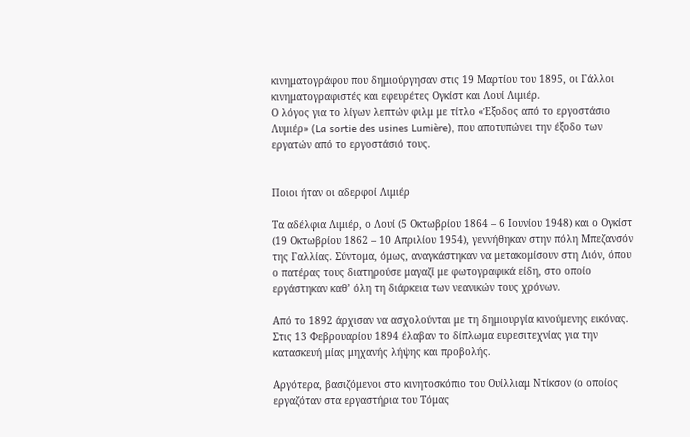κινηματογράφου που δημιούργησαν στις 19 Μαρτίου του 1895, οι Γάλλοι κινηματογραφιστές και εφευρέτες Ογκίστ και Λουί Λιμιέρ.
Ο λόγος για το λίγων λεπτών φιλμ με τίτλο «Έξοδος από το εργοστάσιο Λυμιέρ» (La sortie des usines Lumière), που αποτυπώνει την έξοδο των εργατών από το εργοστάσιό τους.


Ποιοι ήταν οι αδερφοί Λιμιέρ

Τα αδέλφια Λιμιέρ, ο Λουί (5 Οκτωβρίου 1864 – 6 Ιουνίου 1948) και ο Ογκίστ (19 Οκτωβρίου 1862 – 10 Απριλίου 1954), γεννήθηκαν στην πόλη Μπεζανσόν της Γαλλίας. Σύντομα, όμως, αναγκάστηκαν να μετακομίσουν στη Λιόν, όπου ο πατέρας τους διατηρούσε μαγαζί με φωτογραφικά είδη, στο οποίο εργάστηκαν καθ’ όλη τη διάρκεια των νεανικών τους χρόνων.

Από το 1892 άρχισαν να ασχολούνται με τη δημιουργία κινούμενης εικόνας. Στις 13 Φεβρουαρίου 1894 έλαβαν το δίπλωμα ευρεσιτεχνίας για την κατασκευή μίας μηχανής λήψης και προβολής.

Αργότερα, βασιζόμενοι στο κινητοσκόπιο του Ουίλλιαμ Ντίκσον (ο οποίος εργαζόταν στα εργαστήρια του Τόμας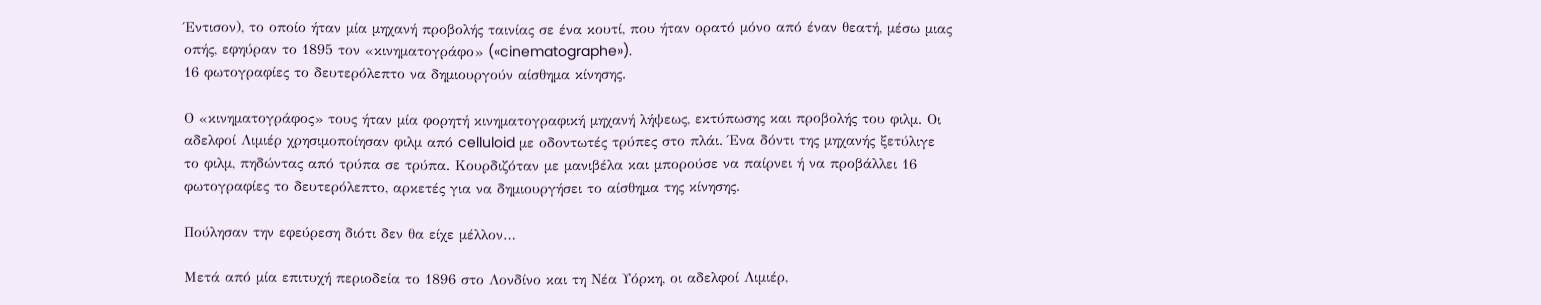Έντισον), το οποίο ήταν μία μηχανή προβολής ταινίας σε ένα κουτί, που ήταν ορατό μόνο από έναν θεατή, μέσω μιας οπής, εφηύραν το 1895 τον «κινηματογράφο» («cinematographe»).
16 φωτογραφίες το δευτερόλεπτο να δημιουργούν αίσθημα κίνησης.

Ο «κινηματογράφος» τους ήταν μία φορητή κινηματογραφική μηχανή λήψεως, εκτύπωσης και προβολής του φιλμ. Οι αδελφοί Λιμιέρ χρησιμοποίησαν φιλμ από celluloid με οδοντωτές τρύπες στο πλάι. Ένα δόντι της μηχανής ξετύλιγε το φιλμ, πηδώντας από τρύπα σε τρύπα. Κουρδιζόταν με μανιβέλα και μπορούσε να παίρνει ή να προβάλλει 16 φωτογραφίες το δευτερόλεπτο, αρκετές για να δημιουργήσει το αίσθημα της κίνησης.

Πούλησαν την εφεύρεση διότι δεν θα είχε μέλλον…

Μετά από μία επιτυχή περιοδεία το 1896 στο Λονδίνο και τη Νέα Υόρκη, οι αδελφοί Λιμιέρ,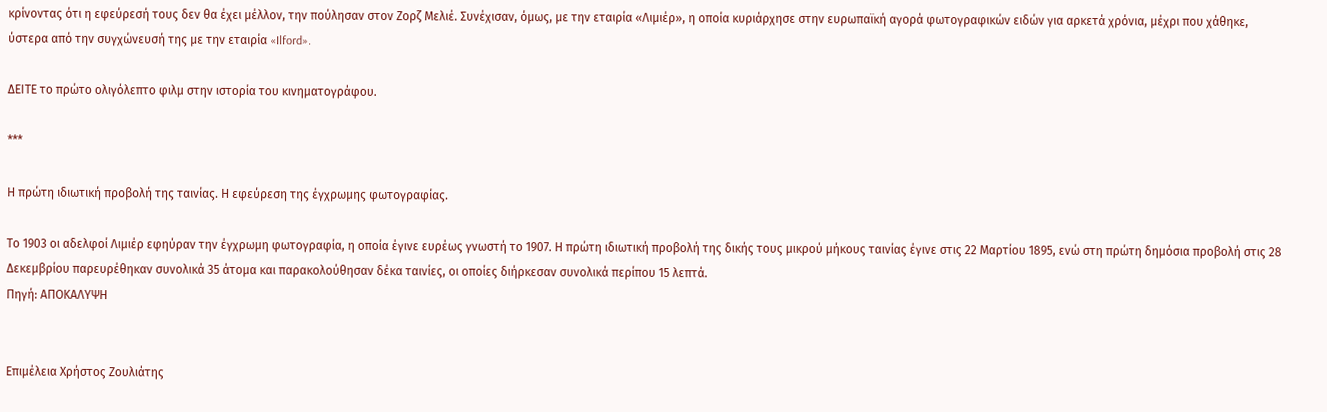κρίνοντας ότι η εφεύρεσή τους δεν θα έχει μέλλον, την πούλησαν στον Ζορζ Μελιέ. Συνέχισαν, όμως, με την εταιρία «Λιμιέρ», η οποία κυριάρχησε στην ευρωπαϊκή αγορά φωτογραφικών ειδών για αρκετά χρόνια, μέχρι που χάθηκε, ύστερα από την συγχώνευσή της με την εταιρία «Ilford».

ΔΕΙΤΕ το πρώτο ολιγόλεπτο φιλμ στην ιστορία του κινηματογράφου.

***

Η πρώτη ιδιωτική προβολή της ταινίας. Η εφεύρεση της έγχρωμης φωτογραφίας.

Το 1903 οι αδελφοί Λιμιέρ εφηύραν την έγχρωμη φωτογραφία, η οποία έγινε ευρέως γνωστή το 1907. Η πρώτη ιδιωτική προβολή της δικής τους μικρού μήκους ταινίας έγινε στις 22 Μαρτίου 1895, ενώ στη πρώτη δημόσια προβολή στις 28 Δεκεμβρίου παρευρέθηκαν συνολικά 35 άτομα και παρακολούθησαν δέκα ταινίες, οι οποίες διήρκεσαν συνολικά περίπου 15 λεπτά.
Πηγή: ΑΠΟΚΑΛΥΨΗ


Επιμέλεια Χρήστος Ζουλιάτης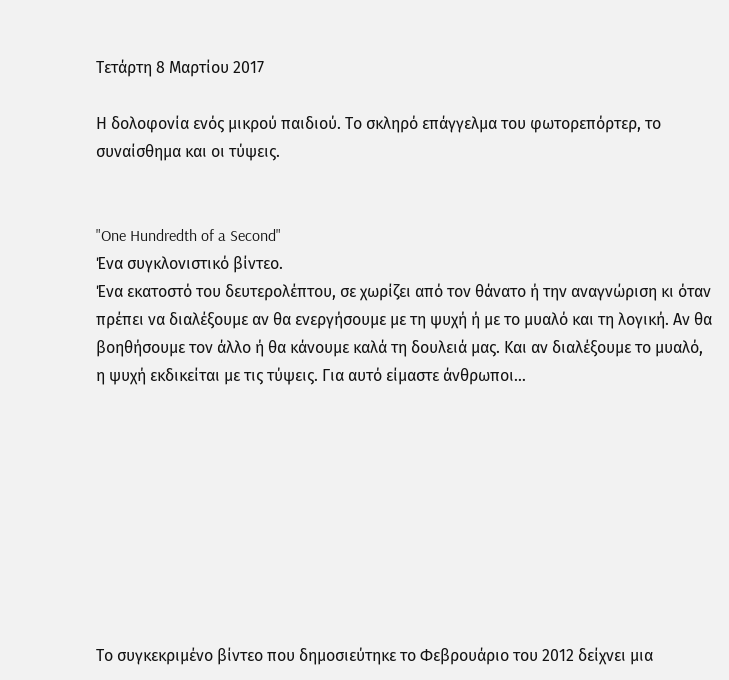Τετάρτη 8 Μαρτίου 2017

Η δολοφονία ενός μικρού παιδιού. Το σκληρό επάγγελμα του φωτορεπόρτερ, το συναίσθημα και οι τύψεις.


"One Hundredth of a Second"
Ένα συγκλονιστικό βίντεο.
Ένα εκατοστό του δευτερoλέπτου, σε χωρίζει από τον θάνατο ή την αναγνώριση κι όταν πρέπει να διαλέξουμε αν θα ενεργήσουμε με τη ψυχή ή με το μυαλό και τη λογική. Αν θα βοηθήσουμε τον άλλο ή θα κάνουμε καλά τη δουλειά μας. Και αν διαλέξουμε το μυαλό, η ψυχή εκδικείται με τις τύψεις. Για αυτό είμαστε άνθρωποι…









Το συγκεκριμένο βίντεο που δημοσιεύτηκε το Φεβρουάριο του 2012 δείχνει μια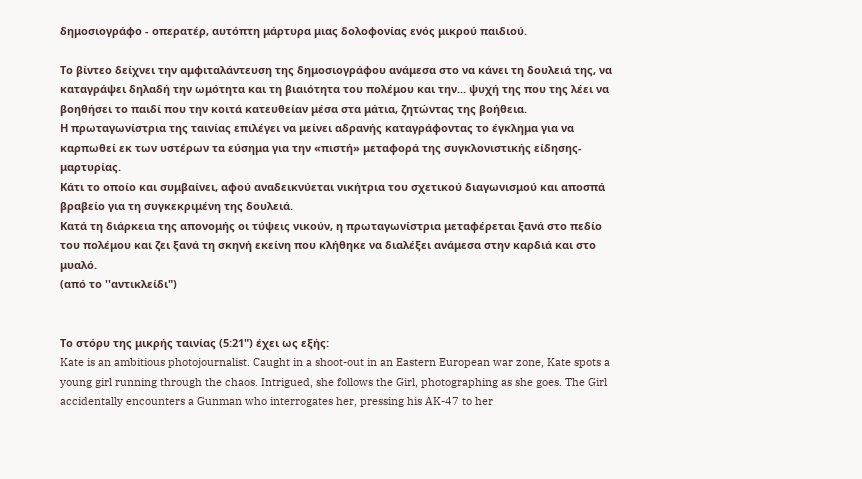δημοσιογράφο - οπερατέρ, αυτόπτη μάρτυρα μιας δολοφονίας ενός μικρού παιδιού.

Το βίντεο δείχνει την αμφιταλάντευση της δημοσιογράφου ανάμεσα στο να κάνει τη δουλειά της, να καταγράψει δηλαδή την ωμότητα και τη βιαιότητα του πολέμου και την... ψυχή της που της λέει να βοηθήσει το παιδί που την κοιτά κατευθείαν μέσα στα μάτια, ζητώντας της βοήθεια.
Η πρωταγωνίστρια της ταινίας επιλέγει να μείνει αδρανής καταγράφοντας το έγκλημα για να καρπωθεί εκ των υστέρων τα εύσημα για την «πιστή» μεταφορά της συγκλονιστικής είδησης-μαρτυρίας.
Κάτι το οποίο και συμβαίνει, αφού αναδεικνύεται νικήτρια του σχετικού διαγωνισμού και αποσπά βραβείο για τη συγκεκριμένη της δουλειά.
Κατά τη διάρκεια της απονομής οι τύψεις νικούν, η πρωταγωνίστρια μεταφέρεται ξανά στο πεδίο του πολέμου και ζει ξανά τη σκηνή εκείνη που κλήθηκε να διαλέξει ανάμεσα στην καρδιά και στο μυαλό.
(από το ''αντικλείδι")


Το στόρυ της μικρής ταινίας (5:21") έχει ως εξής:
Kate is an ambitious photojournalist. Caught in a shoot-out in an Eastern European war zone, Kate spots a young girl running through the chaos. Intrigued, she follows the Girl, photographing as she goes. The Girl accidentally encounters a Gunman who interrogates her, pressing his AK-47 to her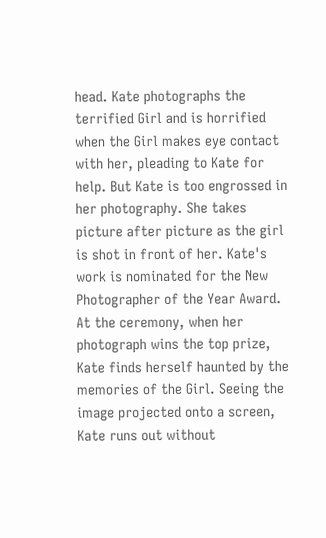head. Kate photographs the terrified Girl and is horrified when the Girl makes eye contact with her, pleading to Kate for help. But Kate is too engrossed in her photography. She takes picture after picture as the girl is shot in front of her. Kate's work is nominated for the New Photographer of the Year Award. At the ceremony, when her photograph wins the top prize, Kate finds herself haunted by the memories of the Girl. Seeing the image projected onto a screen, Kate runs out without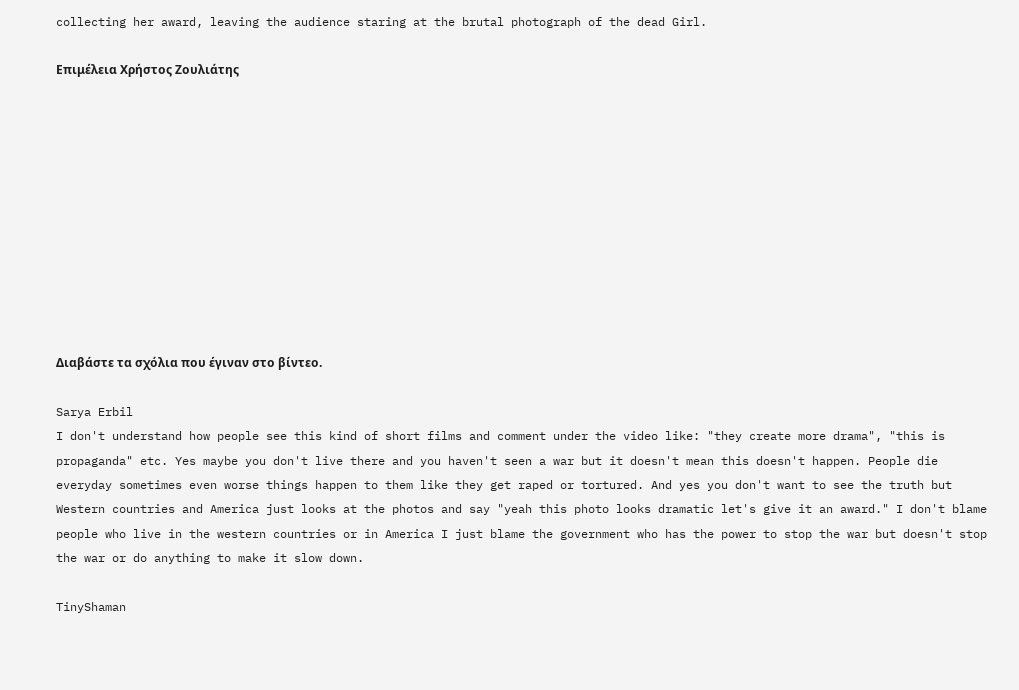collecting her award, leaving the audience staring at the brutal photograph of the dead Girl.

Επιμέλεια Χρήστος Ζουλιάτης











Διαβάστε τα σχόλια που έγιναν στο βίντεο.

Sarya Erbil
I don't understand how people see this kind of short films and comment under the video like: "they create more drama", "this is propaganda" etc. Yes maybe you don't live there and you haven't seen a war but it doesn't mean this doesn't happen. People die everyday sometimes even worse things happen to them like they get raped or tortured. And yes you don't want to see the truth but Western countries and America just looks at the photos and say "yeah this photo looks dramatic let's give it an award." I don't blame people who live in the western countries or in America I just blame the government who has the power to stop the war but doesn't stop the war or do anything to make it slow down.

TinyShaman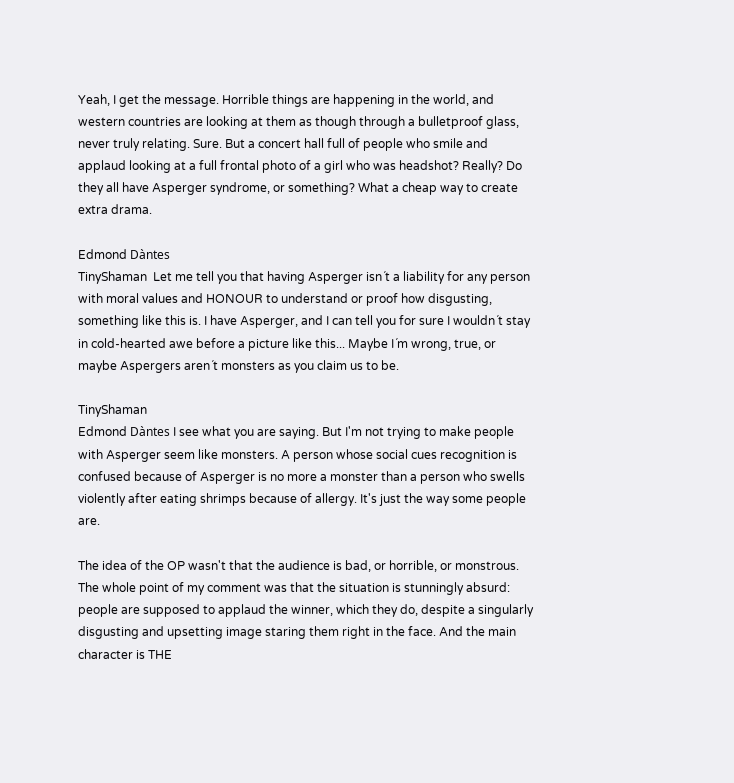Yeah, I get the message. Horrible things are happening in the world, and western countries are looking at them as though through a bulletproof glass, never truly relating. Sure. But a concert hall full of people who smile and applaud looking at a full frontal photo of a girl who was headshot? Really? Do they all have Asperger syndrome, or something? What a cheap way to create extra drama.

Edmond Dàntes
TinyShaman  Let me tell you that having Asperger isn´t a liability for any person with moral values and HONOUR to understand or proof how disgusting, something like this is. I have Asperger, and I can tell you for sure I wouldn´t stay in cold-hearted awe before a picture like this... Maybe I´m wrong, true, or maybe Aspergers aren´t monsters as you claim us to be.

TinyShaman
Edmond Dàntes I see what you are saying. But I'm not trying to make people with Asperger seem like monsters. A person whose social cues recognition is confused because of Asperger is no more a monster than a person who swells violently after eating shrimps because of allergy. It's just the way some people are.

The idea of the OP wasn't that the audience is bad, or horrible, or monstrous. The whole point of my comment was that the situation is stunningly absurd: people are supposed to applaud the winner, which they do, despite a singularly disgusting and upsetting image staring them right in the face. And the main character is THE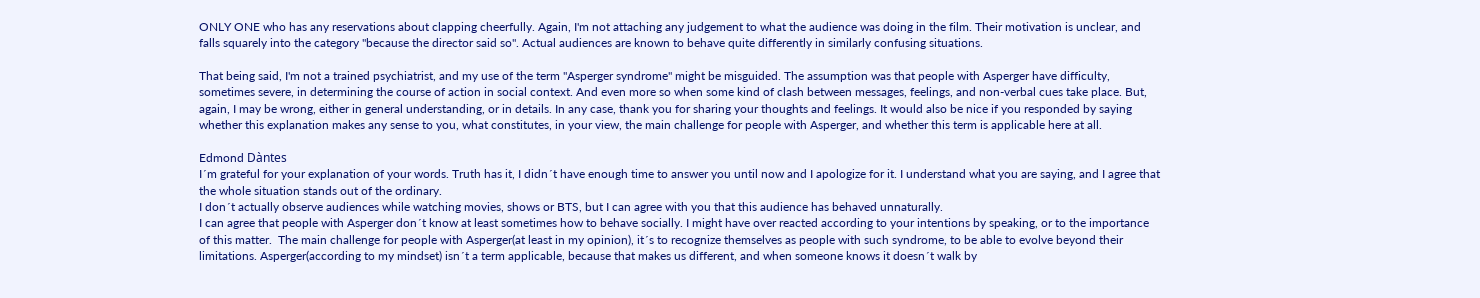ONLY ONE who has any reservations about clapping cheerfully. Again, I'm not attaching any judgement to what the audience was doing in the film. Their motivation is unclear, and falls squarely into the category "because the director said so". Actual audiences are known to behave quite differently in similarly confusing situations.

That being said, I'm not a trained psychiatrist, and my use of the term "Asperger syndrome" might be misguided. The assumption was that people with Asperger have difficulty, sometimes severe, in determining the course of action in social context. And even more so when some kind of clash between messages, feelings, and non-verbal cues take place. But, again, I may be wrong, either in general understanding, or in details. In any case, thank you for sharing your thoughts and feelings. It would also be nice if you responded by saying whether this explanation makes any sense to you, what constitutes, in your view, the main challenge for people with Asperger, and whether this term is applicable here at all.

Edmond Dàntes
I´m grateful for your explanation of your words. Truth has it, I didn´t have enough time to answer you until now and I apologize for it. I understand what you are saying, and I agree that the whole situation stands out of the ordinary.
I don´t actually observe audiences while watching movies, shows or BTS, but I can agree with you that this audience has behaved unnaturally.
I can agree that people with Asperger don´t know at least sometimes how to behave socially. I might have over reacted according to your intentions by speaking, or to the importance of this matter.  The main challenge for people with Asperger(at least in my opinion), it´s to recognize themselves as people with such syndrome, to be able to evolve beyond their limitations. Asperger(according to my mindset) isn´t a term applicable, because that makes us different, and when someone knows it doesn´t walk by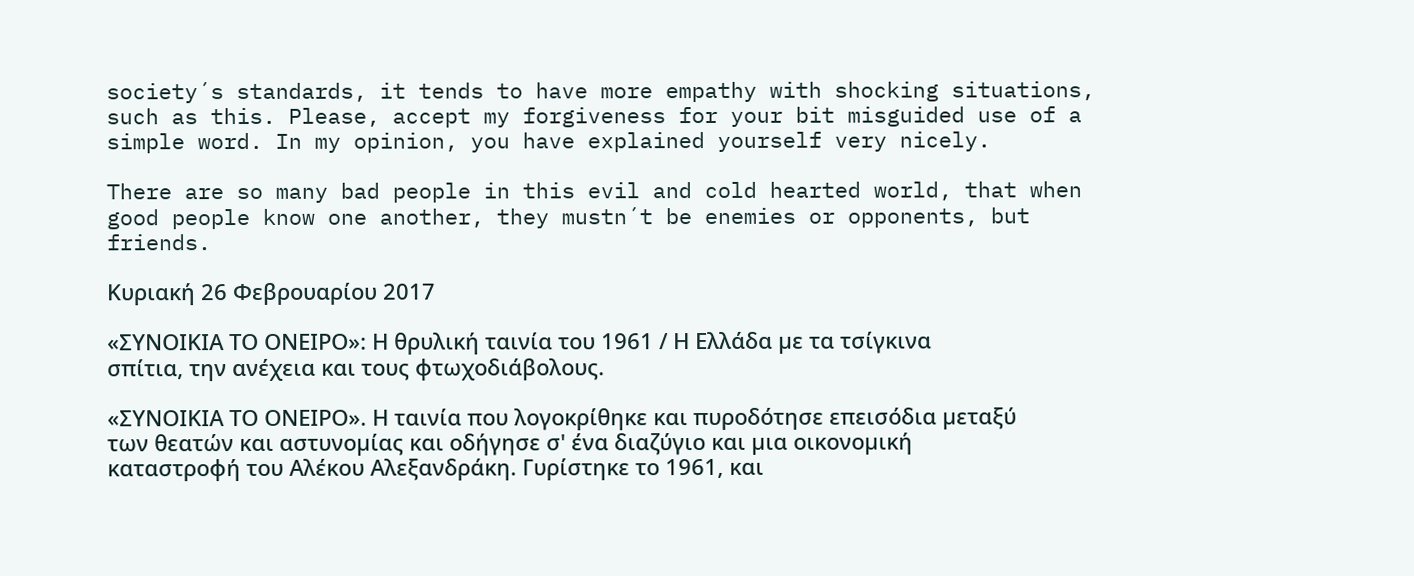society´s standards, it tends to have more empathy with shocking situations, such as this. Please, accept my forgiveness for your bit misguided use of a simple word. In my opinion, you have explained yourself very nicely.

There are so many bad people in this evil and cold hearted world, that when good people know one another, they mustn´t be enemies or opponents, but friends.

Κυριακή 26 Φεβρουαρίου 2017

«ΣΥΝΟΙΚΙΑ ΤΟ ΟΝΕΙΡΟ»: Η θρυλική ταινία του 1961 / Η Ελλάδα µε τα τσίγκινα σπίτια, την ανέχεια και τους φτωχοδιάβολους.

«ΣΥΝΟΙΚΙΑ ΤΟ ΟΝΕΙΡΟ». Η ταινία που λογοκρίθηκε και πυροδότησε επεισόδια µεταξύ των θεατών και αστυνοµίας και οδήγησε σ' ένα διαζύγιο και µια οικονοµική καταστροφή του Αλέκου Αλεξανδράκη. Γυρίστηκε το 1961, και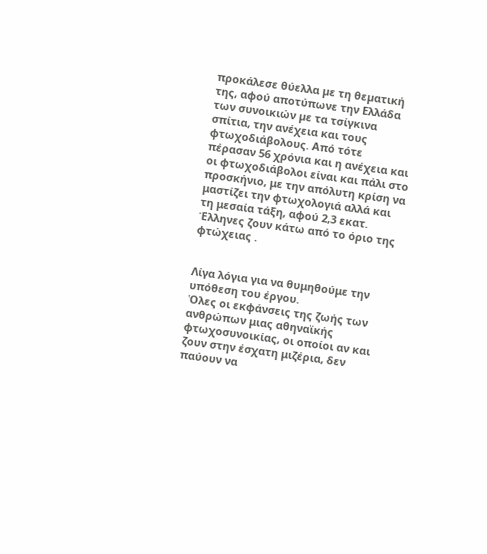προκάλεσε θύελλα µε τη θεµατική της, αφού αποτύπωνε την Ελλάδα των συνοικιών µε τα τσίγκινα σπίτια, την ανέχεια και τους φτωχοδιάβολους. Από τότε πέρασαν 56 χρόνια και η ανέχεια και οι φτωχοδιάβολοι είναι και πάλι στο προσκήνιο, με την απόλυτη κρίση να μαστίζει την φτωχολογιά αλλά και τη μεσαία τάξη, αφού 2,3 εκατ. Έλληνες ζουν κάτω από το όριο της φτώχειας .


Λίγα λόγια για να θυμηθούμε την υπόθεση του έργου.
'Oλες οι εκφάνσεις της ζωής των ανθρώπων μιας αθηναϊκής φτωχοσυνοικίας, οι οποίοι αν και ζουν στην έσχατη μιζέρια, δεν παύουν να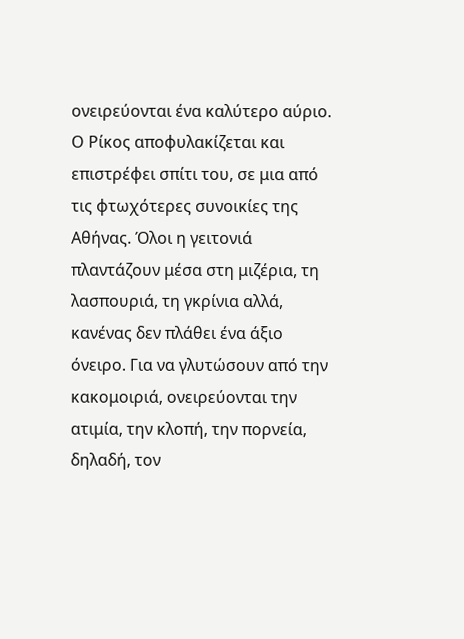ονειρεύονται ένα καλύτερο αύριο. Ο Ρίκος αποφυλακίζεται και επιστρέφει σπίτι του, σε μια από τις φτωχότερες συνοικίες της Αθήνας. Όλοι η γειτονιά πλαντάζουν μέσα στη μιζέρια, τη λασπουριά, τη γκρίνια αλλά, κανένας δεν πλάθει ένα άξιο όνειρο. Για να γλυτώσουν από την κακομοιριά, ονειρεύονται την ατιμία, την κλοπή, την πορνεία, δηλαδή, τον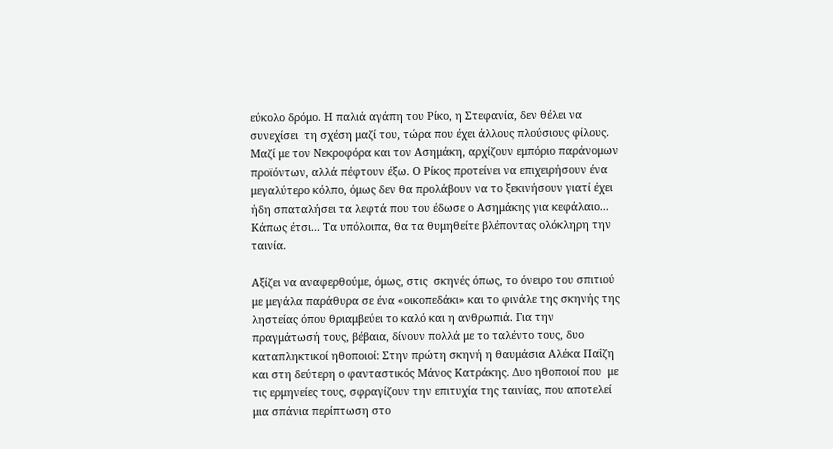εύκολο δρόμο. Η παλιά αγάπη του Ρίκο, η Στεφανία, δεν θέλει να συνεχίσει  τη σχέση μαζί του, τώρα που έχει άλλους πλούσιους φίλους. Μαζί με τον Νεκροφόρα και τον Ασημάκη, αρχίζουν εμπόριο παράνομων προϊόντων, αλλά πέφτουν έξω. Ο Ρίκος προτείνει να επιχειρήσουν ένα μεγαλύτερο κόλπο, όμως δεν θα προλάβουν να το ξεκινήσουν γιατί έχει ήδη σπαταλήσει τα λεφτά που του έδωσε ο Ασημάκης για κεφάλαιο... Κάπως έτσι... Τα υπόλοιπα, θα τα θυμηθείτε βλέποντας ολόκληρη την ταινία.

Αξίζει να αναφερθούμε, όμως, στις  σκηνές όπως, το όνειρο του σπιτιού με μεγάλα παράθυρα σε ένα «οικοπεδάκι» και το φινάλε της σκηνής της ληστείας όπου θριαμβεύει το καλό και η ανθρωπιά. Για την πραγμάτωσή τους, βέβαια, δίνουν πολλά με το ταλέντο τους, δυο καταπληκτικοί ηθοποιοί: Στην πρώτη σκηνή η θαυμάσια Αλέκα Παΐζη και στη δεύτερη ο φανταστικός Μάνος Κατράκης. Δυο ηθοποιοί που  με τις ερμηνείες τους, σφραγίζουν την επιτυχία της ταινίας, που αποτελεί μια σπάνια περίπτωση στο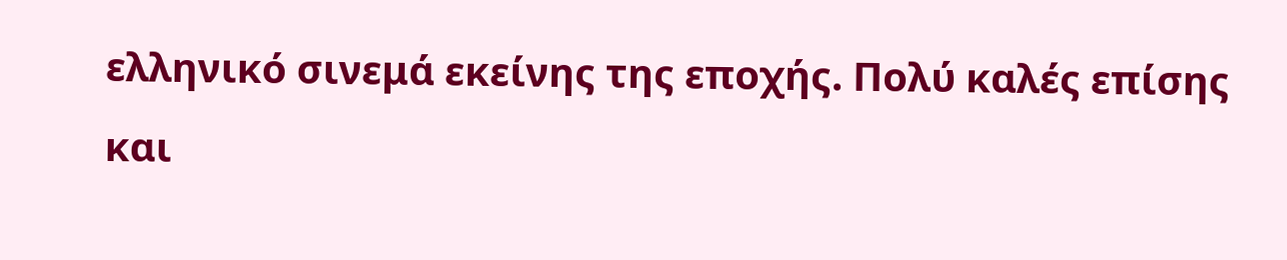ελληνικό σινεμά εκείνης της εποχής. Πολύ καλές επίσης και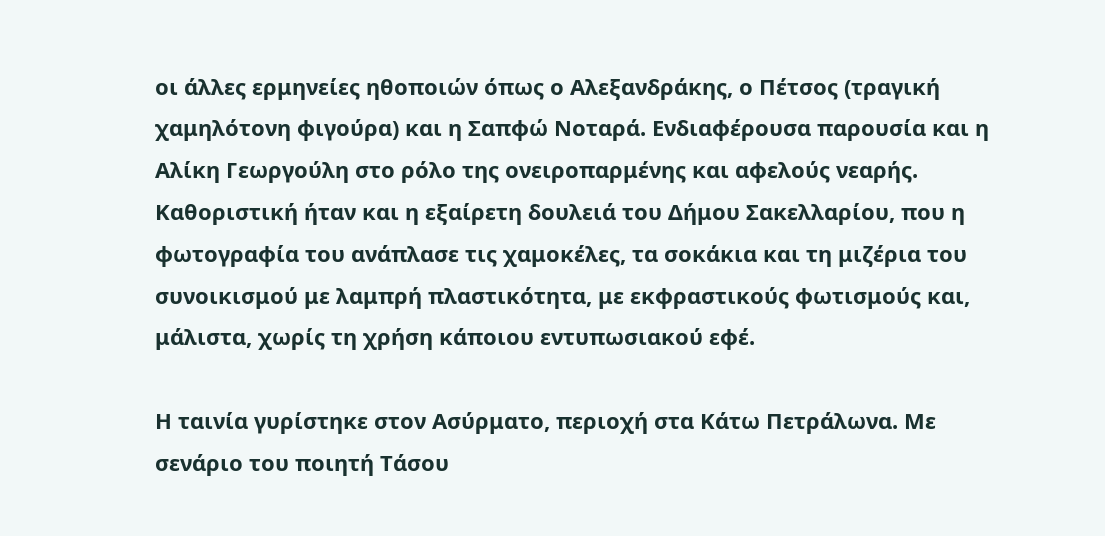οι άλλες ερμηνείες ηθοποιών όπως ο Αλεξανδράκης, ο Πέτσος (τραγική χαμηλότονη φιγούρα) και η Σαπφώ Νοταρά. Ενδιαφέρουσα παρουσία και η Αλίκη Γεωργούλη στο ρόλο της ονειροπαρμένης και αφελούς νεαρής. Καθοριστική ήταν και η εξαίρετη δουλειά του Δήμου Σακελλαρίου, που η φωτογραφία του ανάπλασε τις χαμοκέλες, τα σοκάκια και τη μιζέρια του συνοικισμού με λαμπρή πλαστικότητα, με εκφραστικούς φωτισμούς και, μάλιστα, χωρίς τη χρήση κάποιου εντυπωσιακού εφέ.

Η ταινία γυρίστηκε στον Ασύρματο, περιοχή στα Κάτω Πετράλωνα. Με σενάριο του ποιητή Τάσου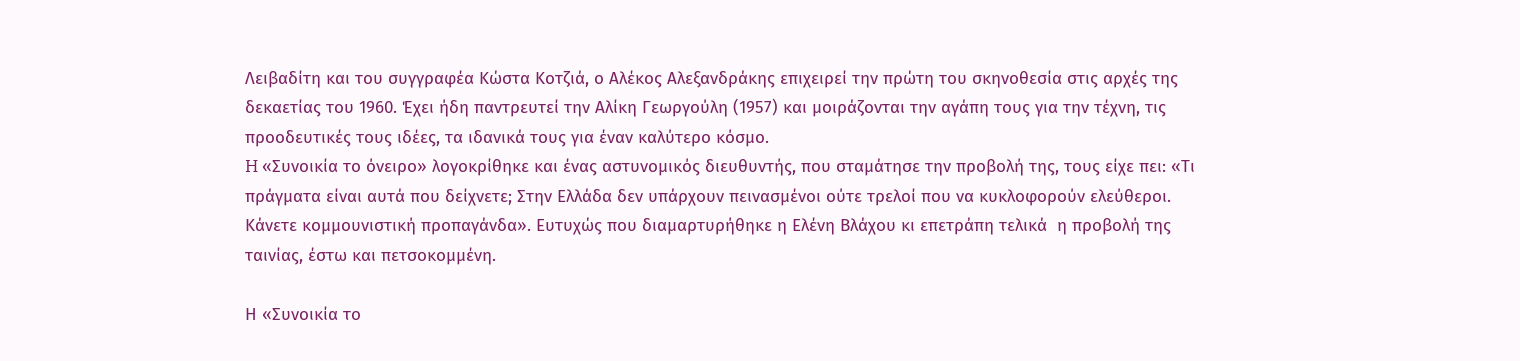Λειβαδίτη και του συγγραφέα Κώστα Κοτζιά, ο Αλέκος Αλεξανδράκης επιχειρεί την πρώτη του σκηνοθεσία στις αρχές της δεκαετίας του 1960. Έχει ήδη παντρευτεί την Αλίκη Γεωργούλη (1957) και μοιράζονται την αγάπη τους για την τέχνη, τις προοδευτικές τους ιδέες, τα ιδανικά τους για έναν καλύτερο κόσμο.
H «Συνοικία το όνειρο» λογοκρίθηκε και ένας αστυνομικός διευθυντής, που σταμάτησε την προβολή της, τους είχε πει: «Τι πράγματα είναι αυτά που δείχνετε; Στην Ελλάδα δεν υπάρχουν πεινασμένοι ούτε τρελοί που να κυκλοφορούν ελεύθεροι. Κάνετε κομμουνιστική προπαγάνδα». Ευτυχώς που διαμαρτυρήθηκε η Ελένη Βλάχου κι επετράπη τελικά  η προβολή της ταινίας, έστω και πετσοκομμένη.

Η «Συνοικία το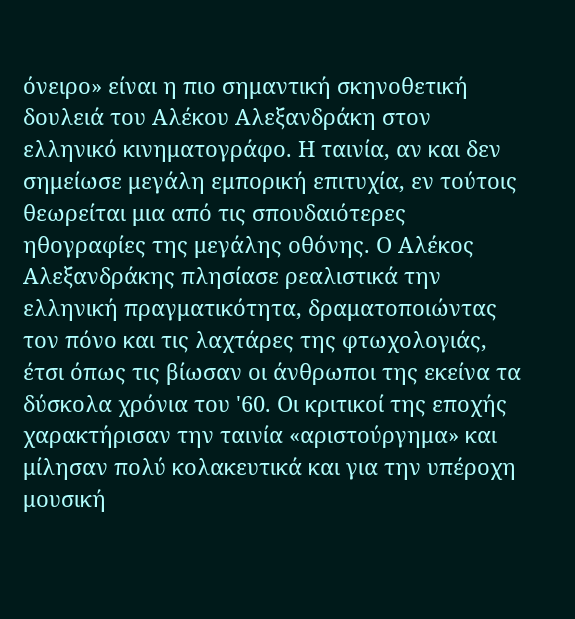όνειρο» είναι η πιο σημαντική σκηνοθετική δουλειά του Αλέκου Αλεξανδράκη στον ελληνικό κινηματογράφο. Η ταινία, αν και δεν σημείωσε μεγάλη εμπορική επιτυχία, εν τούτοις θεωρείται μια από τις σπουδαιότερες ηθογραφίες της μεγάλης οθόνης. Ο Αλέκος Αλεξανδράκης πλησίασε ρεαλιστικά την ελληνική πραγματικότητα, δραματοποιώντας τον πόνο και τις λαχτάρες της φτωχολογιάς, έτσι όπως τις βίωσαν οι άνθρωποι της εκείνα τα δύσκολα χρόνια του '60. Οι κριτικοί της εποχής χαρακτήρισαν την ταινία «αριστούργημα» και μίλησαν πολύ κολακευτικά και για την υπέροχη μουσική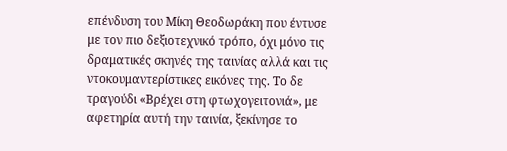επένδυση του Μίκη Θεοδωράκη που έντυσε με τον πιο δεξιοτεχνικό τρόπο, όχι μόνο τις δραματικές σκηνές της ταινίας αλλά και τις ντοκουμαντερίστικες εικόνες της. Το δε τραγούδι «Βρέχει στη φτωχογειτονιά», με αφετηρία αυτή την ταινία, ξεκίνησε το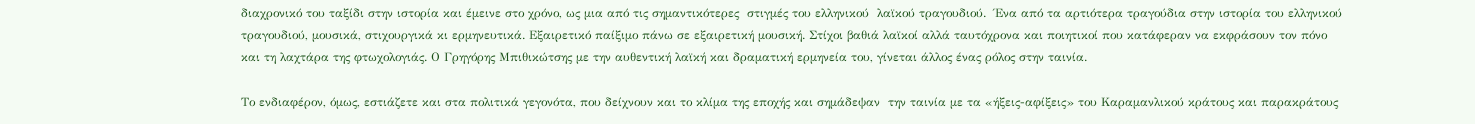διαχρονικό του ταξίδι στην ιστορία και έμεινε στο χρόνο, ως μια από τις σημαντικότερες  στιγμές του ελληνικού  λαϊκού τραγουδιού.  Ένα από τα αρτιότερα τραγούδια στην ιστορία του ελληνικού τραγουδιού, μουσικά, στιχουργικά κι ερμηνευτικά. Εξαιρετικό παίξιμο πάνω σε εξαιρετική μουσική. Στίχοι βαθιά λαϊκοί αλλά ταυτόχρονα και ποιητικοί που κατάφεραν να εκφράσουν τον πόνο και τη λαχτάρα της φτωχολογιάς. Ο Γρηγόρης Μπιθικώτσης με την αυθεντική λαϊκή και δραματική ερμηνεία του, γίνεται άλλος ένας ρόλος στην ταινία.

Το ενδιαφέρον, όμως, εστιάζετε και στα πολιτικά γεγονότα, που δείχνουν και το κλίμα της εποχής και σημάδεψαν  την ταινία με τα «ήξεις-αφίξεις» του Καραμανλικού κράτους και παρακράτους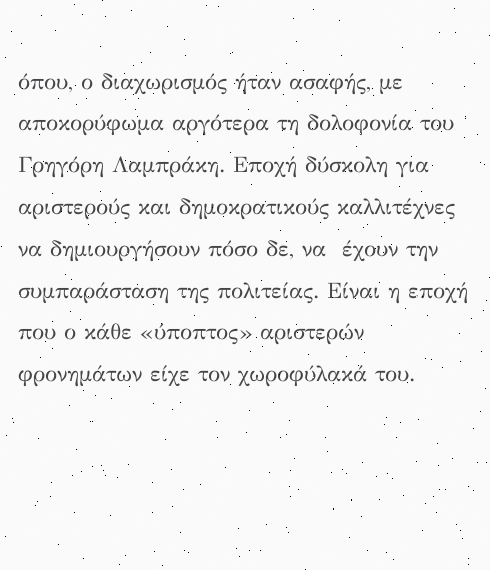όπου, ο διαχωρισμός ήταν ασαφής, με αποκορύφωμα αργότερα τη δολοφονία του Γρηγόρη Λαμπράκη. Εποχή δύσκολη για  αριστερούς και δημοκρατικούς καλλιτέχνες να δημιουργήσουν πόσο δε, να  έχουν την συμπαράσταση της πολιτείας. Είναι η εποχή που ο κάθε «ύποπτος» αριστερών φρονημάτων είχε τον χωροφύλακά του.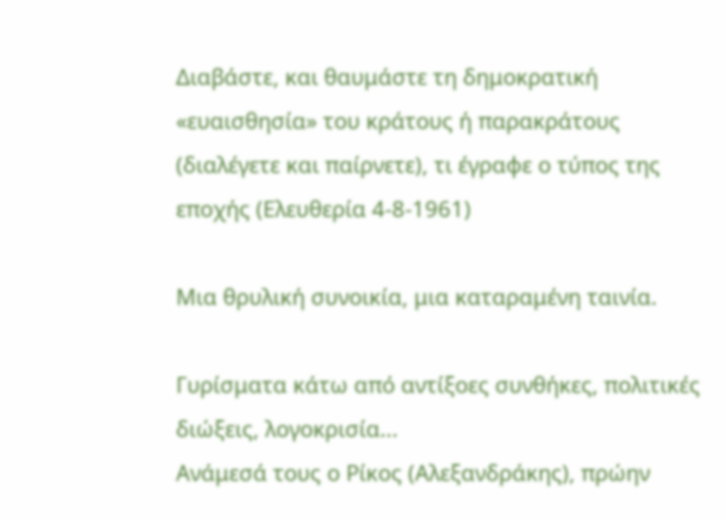Διαβάστε, και θαυμάστε τη δημοκρατική «ευαισθησία» του κράτους ή παρακράτους (διαλέγετε και παίρνετε), τι έγραφε ο τύπος της εποχής (Ελευθερία 4-8-1961)

Μια θρυλική συνοικία, μια καταραμένη ταινία.

Γυρίσματα κάτω από αντίξοες συνθήκες, πολιτικές διώξεις, λογοκρισία...
Ανάμεσά τους ο Ρίκος (Αλεξανδράκης), πρώην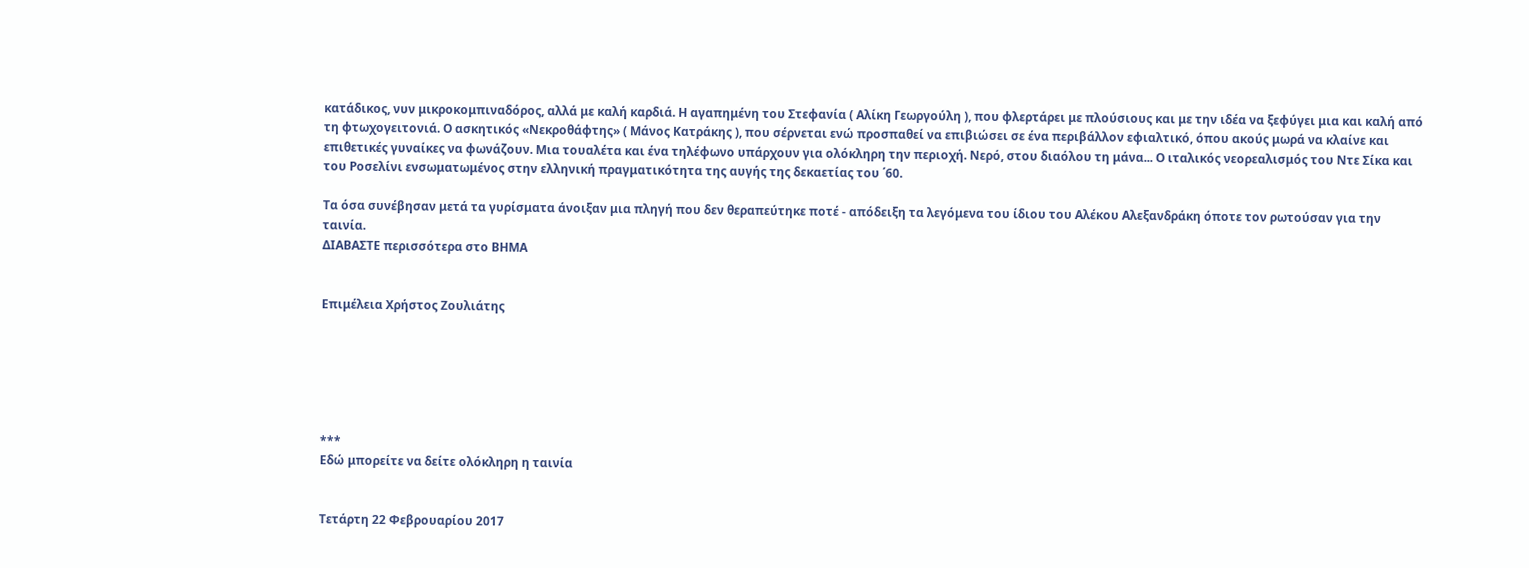κατάδικος, νυν μικροκομπιναδόρος, αλλά με καλή καρδιά. Η αγαπημένη του Στεφανία ( Αλίκη Γεωργούλη ), που φλερτάρει με πλούσιους και με την ιδέα να ξεφύγει μια και καλή από τη φτωχογειτονιά. Ο ασκητικός «Νεκροθάφτης» ( Μάνος Κατράκης ), που σέρνεται ενώ προσπαθεί να επιβιώσει σε ένα περιβάλλον εφιαλτικό, όπου ακούς μωρά να κλαίνε και επιθετικές γυναίκες να φωνάζουν. Μια τουαλέτα και ένα τηλέφωνο υπάρχουν για ολόκληρη την περιοχή. Νερό, στου διαόλου τη μάνα... Ο ιταλικός νεορεαλισμός του Ντε Σίκα και του Ροσελίνι ενσωματωμένος στην ελληνική πραγματικότητα της αυγής της δεκαετίας του ΄60.

Τα όσα συνέβησαν μετά τα γυρίσματα άνοιξαν μια πληγή που δεν θεραπεύτηκε ποτέ - απόδειξη τα λεγόμενα του ίδιου του Αλέκου Αλεξανδράκη όποτε τον ρωτούσαν για την ταινία.
ΔΙΑΒΑΣΤΕ περισσότερα στο ΒΗΜΑ


Επιμέλεια Χρήστος Ζουλιάτης






***
Εδώ μπορείτε να δείτε ολόκληρη η ταινία


Τετάρτη 22 Φεβρουαρίου 2017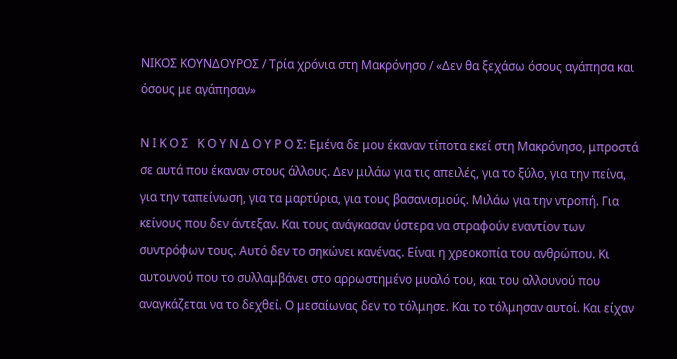ΝΙΚΟΣ ΚΟΥΝΔΟΥΡΟΣ / Τρία χρόνια στη Μακρόνησο / «Δεν θα ξεχάσω όσους αγάπησα και όσους με αγάπησαν»

Ν Ι Κ Ο Σ   Κ Ο Υ Ν Δ Ο Υ Ρ Ο Σ: Εμένα δε μου έκαναν τίποτα εκεί στη Μακρόνησο, μπροστά σε αυτά που έκαναν στους άλλους. Δεν μιλάω για τις απειλές, για το ξύλο, για την πείνα, για την ταπείνωση, για τα μαρτύρια, για τους βασανισμούς. Μιλάω για την ντροπή. Για κείνους που δεν άντεξαν. Και τους ανάγκασαν ύστερα να στραφούν εναντίον των συντρόφων τους. Αυτό δεν το σηκώνει κανένας. Είναι η χρεοκοπία του ανθρώπου. Κι αυτουνού που το συλλαμβάνει στο αρρωστημένο μυαλό του, και του αλλουνού που αναγκάζεται να το δεχθεί. Ο μεσαίωνας δεν το τόλμησε. Και το τόλμησαν αυτοί. Και είχαν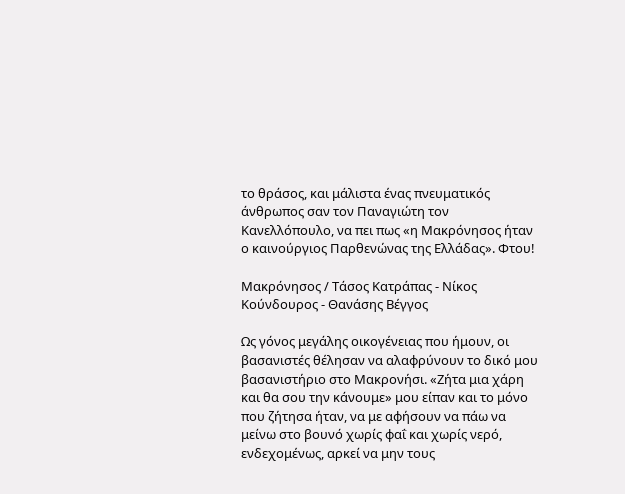το θράσος, και μάλιστα ένας πνευματικός άνθρωπος σαν τον Παναγιώτη τον Κανελλόπουλο, να πει πως «η Μακρόνησος ήταν ο καινούργιος Παρθενώνας της Ελλάδας». Φτου!

Μακρόνησος / Τάσος Κατράπας - Νίκος Κούνδουρος - Θανάσης Βέγγος

Ως γόνος μεγάλης οικογένειας που ήμουν, οι βασανιστές θέλησαν να αλαφρύνουν το δικό μου βασανιστήριο στο Μακρονήσι. «Ζήτα μια χάρη και θα σου την κάνουμε» μου είπαν και το μόνο που ζήτησα ήταν, να με αφήσουν να πάω να μείνω στο βουνό χωρίς φαΐ και χωρίς νερό, ενδεχομένως, αρκεί να μην τους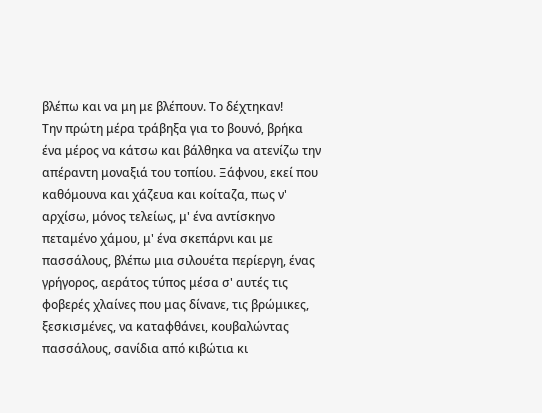βλέπω και να μη με βλέπουν. Το δέχτηκαν!
Την πρώτη μέρα τράβηξα για το βουνό, βρήκα ένα μέρος να κάτσω και βάλθηκα να ατενίζω την απέραντη μοναξιά του τοπίου. Ξάφνου, εκεί που καθόμουνα και χάζευα και κοίταζα, πως ν' αρχίσω, μόνος τελείως, μ' ένα αντίσκηνο πεταμένο χάμου, μ' ένα σκεπάρνι και με πασσάλους, βλέπω μια σιλουέτα περίεργη, ένας γρήγορος, αεράτος τύπος μέσα σ' αυτές τις φοβερές χλαίνες που μας δίνανε, τις βρώμικες, ξεσκισμένες, να καταφθάνει, κουβαλώντας πασσάλους, σανίδια από κιβώτια κι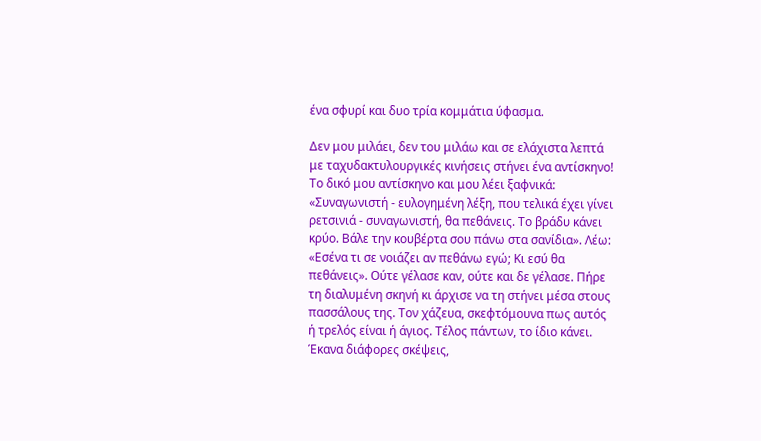ένα σφυρί και δυο τρία κομμάτια ύφασμα.

Δεν μου μιλάει, δεν του μιλάω και σε ελάχιστα λεπτά με ταχυδακτυλουργικές κινήσεις στήνει ένα αντίσκηνο! Το δικό μου αντίσκηνο και μου λέει ξαφνικά: «Συναγωνιστή - ευλογημένη λέξη, που τελικά έχει γίνει ρετσινιά - συναγωνιστή, θα πεθάνεις. Το βράδυ κάνει κρύο. Βάλε την κουβέρτα σου πάνω στα σανίδια». Λέω: «Εσένα τι σε νοιάζει αν πεθάνω εγώ; Κι εσύ θα πεθάνεις». Ούτε γέλασε καν, ούτε και δε γέλασε. Πήρε τη διαλυμένη σκηνή κι άρχισε να τη στήνει μέσα στους πασσάλους της. Τον χάζευα, σκεφτόμουνα πως αυτός ή τρελός είναι ή άγιος. Τέλος πάντων, το ίδιο κάνει. Έκανα διάφορες σκέψεις,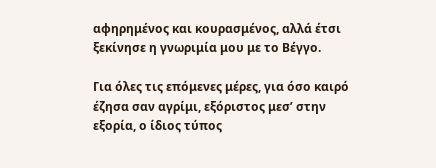αφηρημένος και κουρασμένος, αλλά έτσι ξεκίνησε η γνωριμία μου με το Βέγγο.

Για όλες τις επόμενες μέρες, για όσο καιρό έζησα σαν αγρίμι, εξόριστος μεσ’ στην εξορία, ο ίδιος τύπος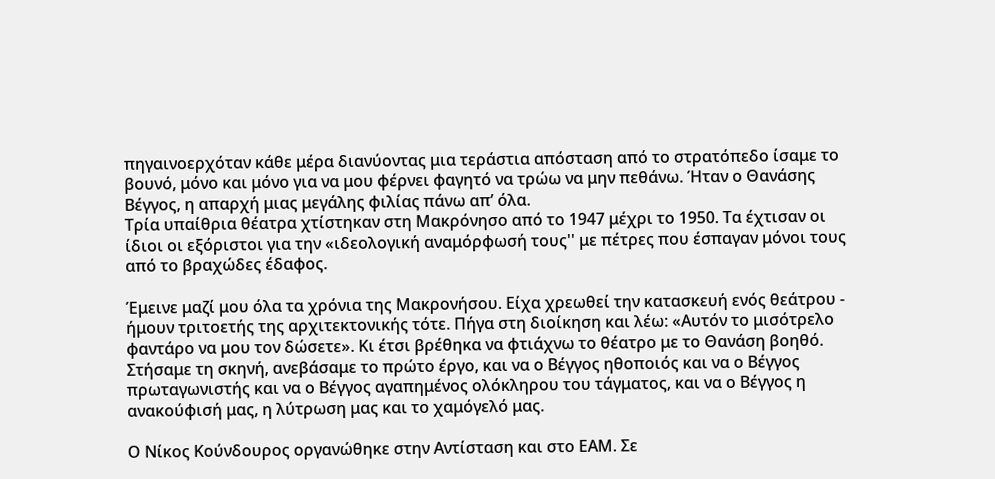πηγαινοερχόταν κάθε μέρα διανύοντας μια τεράστια απόσταση από το στρατόπεδο ίσαμε το βουνό, μόνο και μόνο για να μου φέρνει φαγητό να τρώω να μην πεθάνω. Ήταν ο Θανάσης Βέγγος, η απαρχή μιας μεγάλης φιλίας πάνω απ’ όλα.
Τρία υπαίθρια θέατρα χτίστηκαν στη Μακρόνησο από το 1947 μέχρι το 1950. Τα έχτισαν οι ίδιοι οι εξόριστοι για την «ιδεολογική αναμόρφωσή τους'' με πέτρες που έσπαγαν μόνοι τους από το βραχώδες έδαφος.

Έμεινε μαζί μου όλα τα χρόνια της Μακρονήσου. Είχα χρεωθεί την κατασκευή ενός θεάτρου - ήμουν τριτοετής της αρχιτεκτονικής τότε. Πήγα στη διοίκηση και λέω: «Αυτόν το μισότρελο φαντάρο να μου τον δώσετε». Κι έτσι βρέθηκα να φτιάχνω το θέατρο με το Θανάση βοηθό. Στήσαμε τη σκηνή, ανεβάσαμε το πρώτο έργο, και να ο Βέγγος ηθοποιός και να ο Βέγγος πρωταγωνιστής και να ο Βέγγος αγαπημένος ολόκληρου του τάγματος, και να ο Βέγγος η ανακούφισή μας, η λύτρωση μας και το χαμόγελό μας.

Ο Νίκος Κούνδουρος οργανώθηκε στην Αντίσταση και στο ΕΑΜ. Σε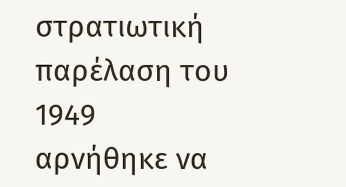στρατιωτική παρέλαση του 1949 αρνήθηκε να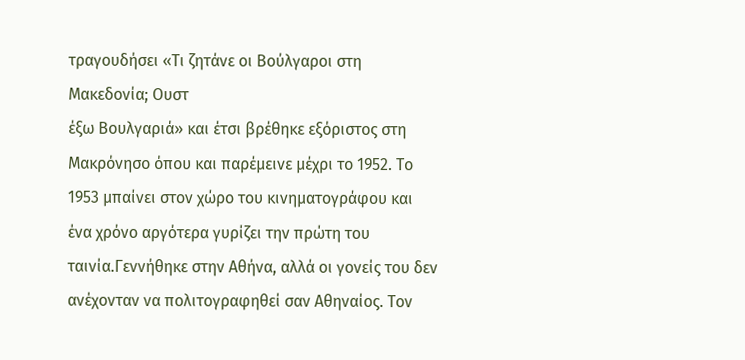τραγουδήσει «Τι ζητάνε οι Βούλγαροι στη Μακεδονία; Ουστ
έξω Βουλγαριά» και έτσι βρέθηκε εξόριστος στη Μακρόνησο όπου και παρέμεινε μέχρι το 1952. Το 1953 μπαίνει στον χώρο του κινηματογράφου και ένα χρόνο αργότερα γυρίζει την πρώτη του ταινία.Γεννήθηκε στην Αθήνα, αλλά οι γονείς του δεν ανέχονταν να πολιτογραφηθεί σαν Αθηναίος. Τον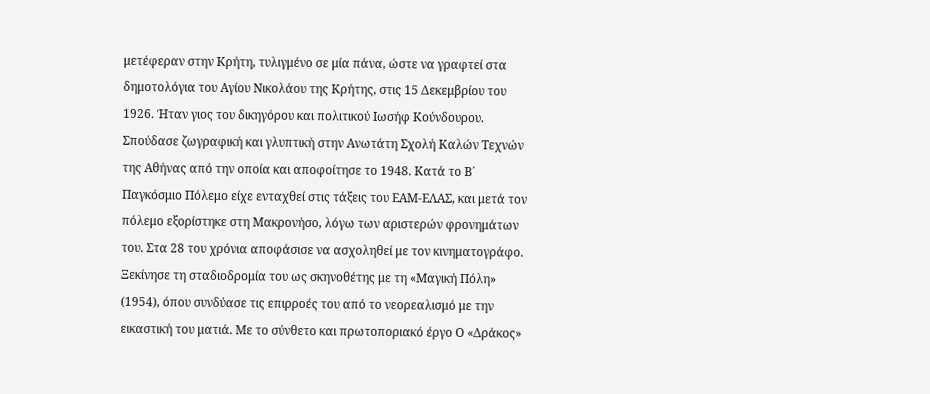μετέφεραν στην Κρήτη, τυλιγμένο σε μία πάνα, ώστε να γραφτεί στα δημοτολόγια του Αγίου Νικολάου της Κρήτης, στις 15 Δεκεμβρίου του 1926. Ήταν γιος του δικηγόρου και πολιτικού Ιωσήφ Κούνδουρου. Σπούδασε ζωγραφική και γλυπτική στην Ανωτάτη Σχολή Καλών Τεχνών της Αθήνας από την οποία και αποφοίτησε το 1948. Κατά το Β΄ Παγκόσμιο Πόλεμο είχε ενταχθεί στις τάξεις του ΕΑΜ-ΕΛΑΣ, και μετά τον πόλεμο εξορίστηκε στη Μακρονήσο, λόγω των αριστερών φρονημάτων του. Στα 28 του χρόνια αποφάσισε να ασχοληθεί με τον κινηματογράφο. Ξεκίνησε τη σταδιοδρομία του ως σκηνοθέτης με τη «Μαγική Πόλη» (1954), όπου συνδύασε τις επιρροές του από το νεορεαλισμό με την εικαστική του ματιά. Με το σύνθετο και πρωτοποριακό έργο Ο «Δράκος»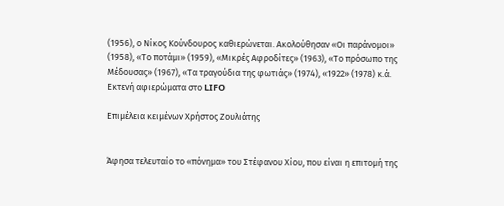(1956), ο Νίκος Κούνδουρος καθιερώνεται. Ακολούθησαν «Οι παράνομοι»  (1958), «Το ποτάμι» (1959), «Μικρές Αφροδίτες» (1963), «Το πρόσωπο της Μέδουσας» (1967), «Τα τραγούδια της φωτιάς» (1974), «1922» (1978) κ.ά.
Εκτενή αφιερώματα στο LIFO

Επιμέλεια κειμένων Χρήστος Ζουλιάτης


Άφησα τελευταίο το «πόνημα» του Στέφανου Χίου, που είναι η επιτομή της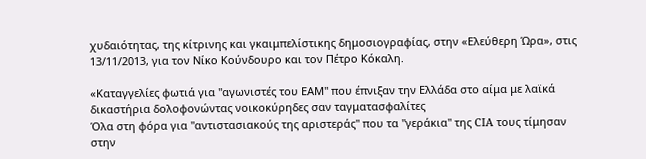χυδαιότητας, της κίτρινης και γκαιμπελίστικης δημοσιογραφίας, στην «Ελεύθερη Ώρα», στις 13/11/2013, για τον Νίκο Κούνδουρο και τον Πέτρο Κόκαλη.

«Καταγγελίες φωτιά για ''αγωνιστές του ΕΑΜ'' που έπνιξαν την Ελλάδα στο αίμα με λαϊκά δικαστήρια δολοφονώντας νοικοκύρηδες σαν ταγματασφαλίτες
Όλα στη φόρα για ''αντιστασιακούς της αριστεράς'' που τα ''γεράκια'' της CIA τους τίμησαν στην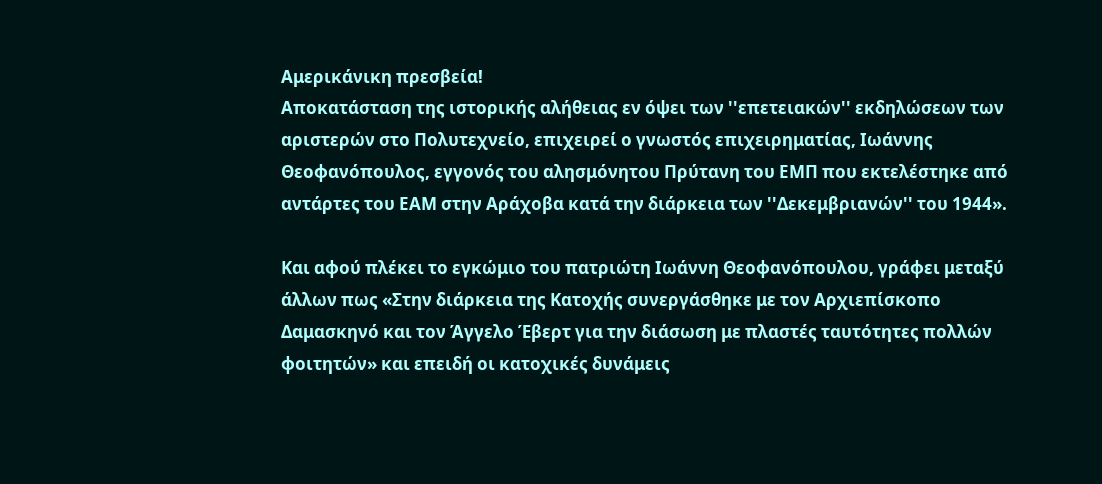Αμερικάνικη πρεσβεία!
Αποκατάσταση της ιστορικής αλήθειας εν όψει των ''επετειακών'' εκδηλώσεων των αριστερών στο Πολυτεχνείο, επιχειρεί ο γνωστός επιχειρηματίας, Ιωάννης Θεοφανόπουλος, εγγονός του αλησμόνητου Πρύτανη του ΕΜΠ που εκτελέστηκε από αντάρτες του ΕΑΜ στην Αράχοβα κατά την διάρκεια των ''Δεκεμβριανών'' του 1944».

Και αφού πλέκει το εγκώμιο του πατριώτη Ιωάννη Θεοφανόπουλου, γράφει μεταξύ άλλων πως «Στην διάρκεια της Κατοχής συνεργάσθηκε με τον Αρχιεπίσκοπο Δαμασκηνό και τον Άγγελο Έβερτ για την διάσωση με πλαστές ταυτότητες πολλών φοιτητών» και επειδή οι κατοχικές δυνάμεις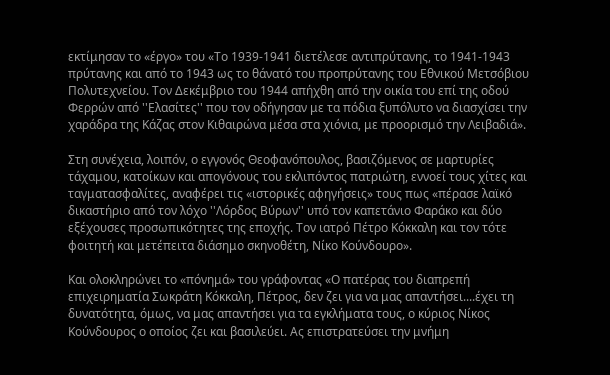εκτίμησαν το «έργο» του «Το 1939-1941 διετέλεσε αντιπρύτανης, το 1941-1943 πρύτανης και από το 1943 ως το θάνατό του προπρύτανης του Εθνικού Μετσόβιου Πολυτεχνείου. Τον Δεκέμβριο του 1944 απήχθη από την οικία του επί της οδού Φερρών από ''Ελασίτες'' που τον οδήγησαν με τα πόδια ξυπόλυτο να διασχίσει την χαράδρα της Κάζας στον Κιθαιρώνα μέσα στα χιόνια, με προορισμό την Λειβαδιά».

Στη συνέχεια, λοιπόν, ο εγγονός Θεοφανόπουλος, βασιζόμενος σε μαρτυρίες τάχαμου, κατοίκων και απογόνους του εκλιπόντος πατριώτη, εννοεί τους χίτες και ταγματασφαλίτες, αναφέρει τις «ιστορικές αφηγήσεις» τους πως «πέρασε λαϊκό δικαστήριο από τον λόχο ''Λόρδος Βύρων'' υπό τον καπετάνιο Φαράκο και δύο εξέχουσες προσωπικότητες της εποχής. Τον ιατρό Πέτρο Κόκκαλη και τον τότε φοιτητή και μετέπειτα διάσημο σκηνοθέτη, Νίκο Κούνδουρο».

Και ολοκληρώνει το «πόνημά» του γράφοντας «Ο πατέρας του διαπρεπή επιχειρηματία Σωκράτη Κόκκαλη, Πέτρος, δεν ζει για να μας απαντήσει....έχει τη δυνατότητα, όμως, να μας απαντήσει για τα εγκλήματα τους, ο κύριος Νίκος Κούνδουρος ο οποίος ζει και βασιλεύει. Ας επιστρατεύσει την μνήμη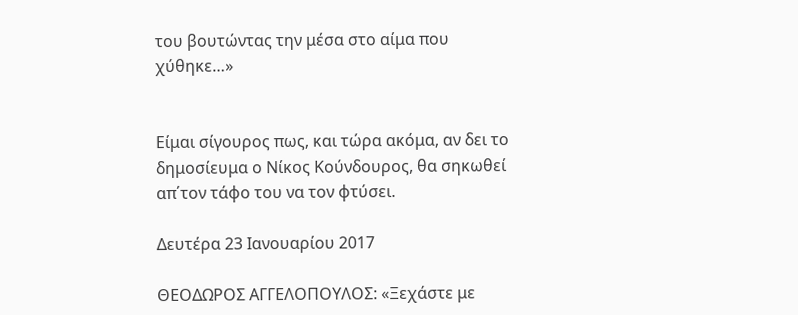του βουτώντας την μέσα στο αίμα που χύθηκε…»


Είμαι σίγουρος πως, και τώρα ακόμα, αν δει το δημοσίευμα ο Νίκος Κούνδουρος, θα σηκωθεί απ΄τον τάφο του να τον φτύσει.

Δευτέρα 23 Ιανουαρίου 2017

ΘΕΟΔΩΡΟΣ ΑΓΓΕΛΟΠΟΥΛΟΣ: «Ξεχάστε με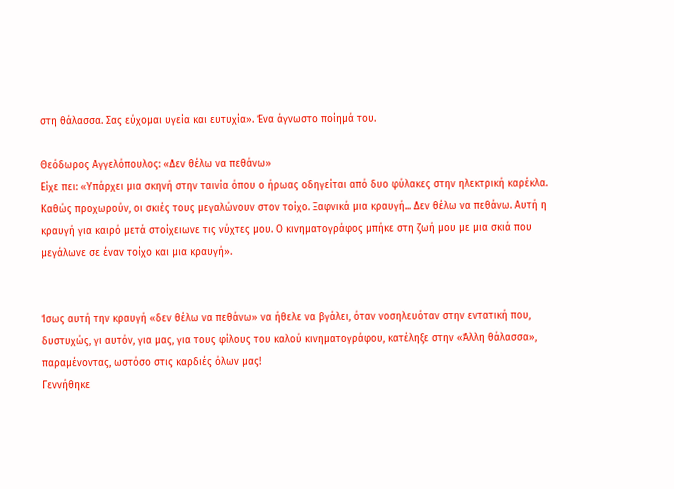στη θάλασσα. Σας εύχομαι υγεία και ευτυχία». Ένα άγνωστο ποίημά του.

Θεόδωρος Αγγελόπουλος: «Δεν θέλω να πεθάνω»
Είχε πει: «Υπάρχει μια σκηνή στην ταινία όπου ο ήρωας οδηγείται από δυο φύλακες στην ηλεκτρική καρέκλα. Καθώς προχωρούν, οι σκιές τους μεγαλώνουν στον τοίχο. Ξαφνικά μια κραυγή... Δεν θέλω να πεθάνω. Αυτή η κραυγή για καιρό μετά στοίχειωνε τις νύχτες μου. Ο κινηματογράφος μπήκε στη ζωή μου με μια σκιά που μεγάλωνε σε έναν τοίχο και μια κραυγή».


Ίσως αυτή την κραυγή «δεν θέλω να πεθάνω» να ήθελε να βγάλει, όταν νοσηλευόταν στην εντατική που, δυστυχώς, γι αυτόν, για μας, για τους φίλους του καλού κινηματογράφου, κατέληξε στην «Άλλη θάλασσα», παραμένοντας, ωστόσο στις καρδιές όλων μας!
Γεννήθηκε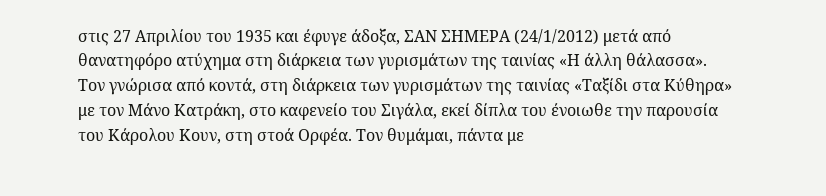στις 27 Απριλίου του 1935 και έφυγε άδοξα, ΣΑΝ ΣΗΜΕΡΑ (24/1/2012) μετά από θανατηφόρο ατύχημα στη διάρκεια των γυρισμάτων της ταινίας «Η άλλη θάλασσα». Τον γνώρισα από κοντά, στη διάρκεια των γυρισμάτων της ταινίας «Ταξίδι στα Κύθηρα» με τον Μάνο Κατράκη, στο καφενείο του Σιγάλα, εκεί δίπλα του ένοιωθε την παρουσία του Κάρολου Κουν, στη στοά Ορφέα. Τον θυμάμαι, πάντα με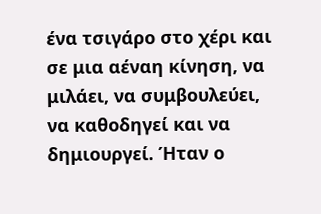ένα τσιγάρο στο χέρι και σε μια αέναη κίνηση, να μιλάει, να συμβουλεύει, να καθοδηγεί και να δημιουργεί. Ήταν ο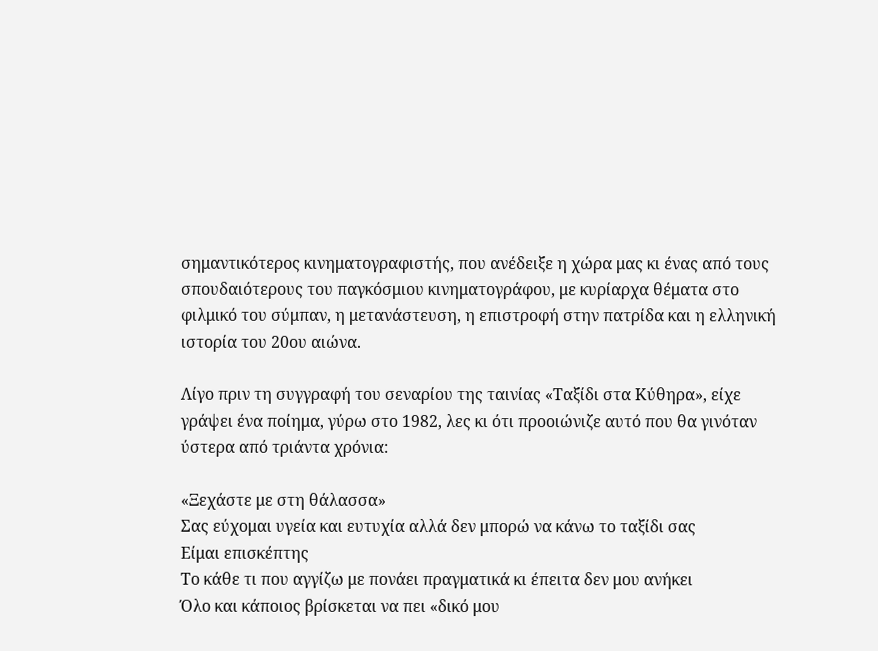σημαντικότερος κινηματογραφιστής, που ανέδειξε η χώρα μας κι ένας από τους σπουδαιότερους του παγκόσμιου κινηματογράφου, με κυρίαρχα θέματα στο φιλμικό του σύμπαν, η μετανάστευση, η επιστροφή στην πατρίδα και η ελληνική ιστορία του 20ου αιώνα.

Λίγο πριν τη συγγραφή του σεναρίου της ταινίας «Ταξίδι στα Κύθηρα», είχε γράψει ένα ποίημα, γύρω στο 1982, λες κι ότι προοιώνιζε αυτό που θα γινόταν ύστερα από τριάντα χρόνια:

«Ξεχάστε με στη θάλασσα»
Σας εύχομαι υγεία και ευτυχία αλλά δεν μπορώ να κάνω το ταξίδι σας
Είμαι επισκέπτης
Το κάθε τι που αγγίζω με πονάει πραγματικά κι έπειτα δεν μου ανήκει
Όλο και κάποιος βρίσκεται να πει «δικό μου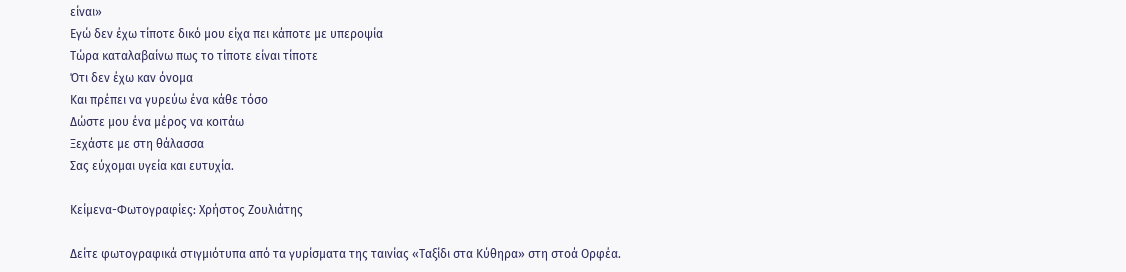είναι»
Εγώ δεν έχω τίποτε δικό μου είχα πει κάποτε με υπεροψία
Τώρα καταλαβαίνω πως το τίποτε είναι τίποτε
Ότι δεν έχω καν όνομα
Και πρέπει να γυρεύω ένα κάθε τόσο
Δώστε μου ένα μέρος να κοιτάω
Ξεχάστε με στη θάλασσα
Σας εύχομαι υγεία και ευτυχία.

Κείμενα-Φωτογραφίες: Χρήστος Ζουλιάτης

Δείτε φωτογραφικά στιγμιότυπα από τα γυρίσματα της ταινίας «Ταξίδι στα Κύθηρα» στη στοά Ορφέα.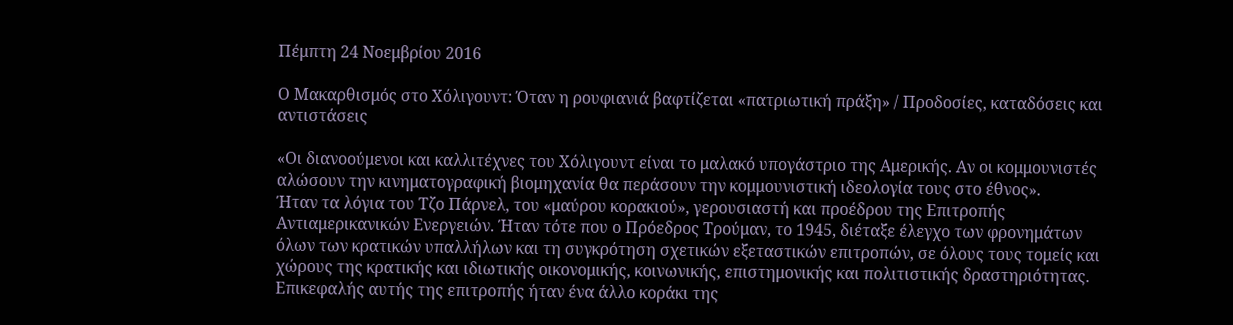Πέμπτη 24 Νοεμβρίου 2016

Ο Μακαρθισμός στο Χόλιγουντ: Όταν η ρουφιανιά βαφτίζεται «πατριωτική πράξη» / Προδοσίες, καταδόσεις και αντιστάσεις

«Οι διανοούμενοι και καλλιτέχνες του Χόλιγουντ είναι το μαλακό υπογάστριο της Αμερικής. Αν οι κομμουνιστές αλώσουν την κινηματογραφική βιομηχανία θα περάσουν την κομμουνιστική ιδεολογία τους στο έθνος».
Ήταν τα λόγια του Τζο Πάρνελ, του «μαύρου κορακιού», γερουσιαστή και προέδρου της Επιτροπής Αντιαμερικανικών Ενεργειών. Ήταν τότε που ο Πρόεδρος Τρούμαν, το 1945, διέταξε έλεγχο των φρονημάτων όλων των κρατικών υπαλλήλων και τη συγκρότηση σχετικών εξεταστικών επιτροπών, σε όλους τους τομείς και χώρους της κρατικής και ιδιωτικής οικονομικής, κοινωνικής, επιστημονικής και πολιτιστικής δραστηριότητας. Επικεφαλής αυτής της επιτροπής ήταν ένα άλλο κοράκι της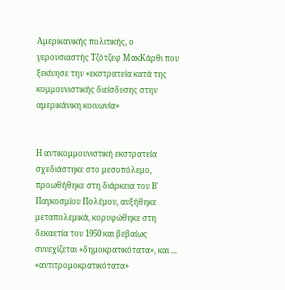Αμερικανικής πολιτικής, ο γερουσιαστής Τζότζεφ ΜακΚάρθι που ξεκίνησε την «εκστρατεία κατά της κομμουνιστικής διείσδυσης στην αμερικάνικη κοινωνία»


Η αντικομμουνιστική εκστρατεία σχεδιάστηκε στο μεσοπόλεμο, προωθήθηκε στη διάρκεια του Β' Παγκοσμίου Πολέμου, αυξήθηκε μεταπολεμικά, κορυφώθηκε στη δεκαετία του 1950 και βεβαίως συνεχίζεται «δημοκρατικότατα», και ... «αντιτρομοκρατικότατα»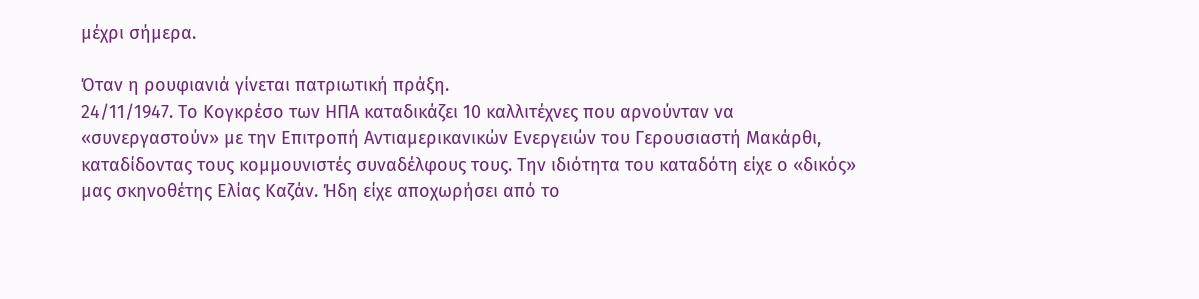μέχρι σήμερα.

Όταν η ρουφιανιά γίνεται πατριωτική πράξη.
24/11/1947. Το Κογκρέσο των ΗΠΑ καταδικάζει 10 καλλιτέχνες που αρνούνταν να «συνεργαστούν» με την Επιτροπή Αντιαμερικανικών Ενεργειών του Γερουσιαστή Μακάρθι, καταδίδοντας τους κομμουνιστές συναδέλφους τους. Την ιδιότητα του καταδότη είχε ο «δικός» μας σκηνοθέτης Ελίας Καζάν. Ήδη είχε αποχωρήσει από το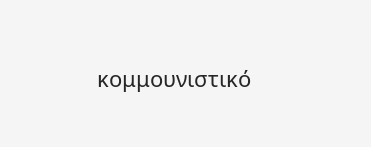κομμουνιστικό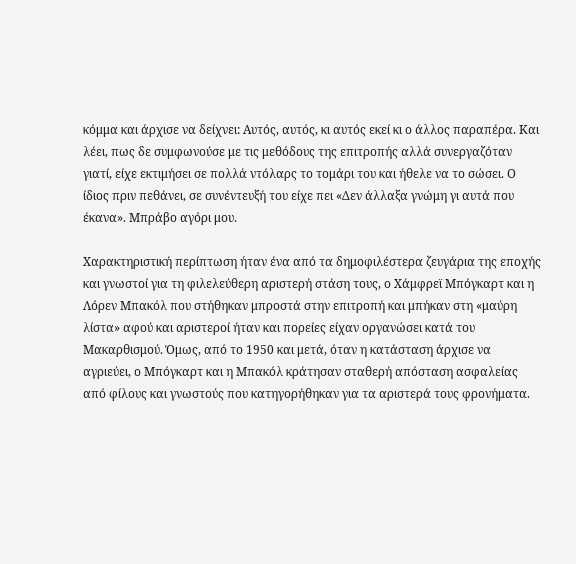κόμμα και άρχισε να δείχνει: Αυτός, αυτός, κι αυτός εκεί κι ο άλλος παραπέρα. Και λέει, πως δε συμφωνούσε με τις μεθόδους της επιτροπής αλλά συνεργαζόταν γιατί, είχε εκτιμήσει σε πολλά ντόλαρς το τομάρι του και ήθελε να το σώσει. Ο ίδιος πριν πεθάνει, σε συνέντευξή του είχε πει «Δεν άλλαξα γνώμη γι αυτά που έκανα». Μπράβο αγόρι μου.

Χαρακτηριστική περίπτωση ήταν ένα από τα δημοφιλέστερα ζευγάρια της εποχής και γνωστοί για τη φιλελεύθερη αριστερή στάση τους, ο Χάμφρεϊ Μπόγκαρτ και η Λόρεν Μπακόλ που στήθηκαν μπροστά στην επιτροπή και μπήκαν στη «μαύρη λίστα» αφού και αριστεροί ήταν και πορείες είχαν οργανώσει κατά του Μακαρθισμού. Όμως, από το 1950 και μετά, όταν η κατάσταση άρχισε να αγριεύει, ο Μπόγκαρτ και η Μπακόλ κράτησαν σταθερή απόσταση ασφαλείας από φίλους και γνωστούς που κατηγορήθηκαν για τα αριστερά τους φρονήματα.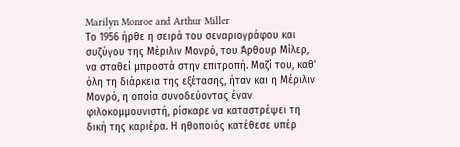Marilyn Monroe and Arthur Miller
Το 1956 ήρθε η σειρά του σεναριογράφου και συζύγου της Μέριλιν Μονρό, του Άρθουρ Μίλερ, να σταθεί μπροστά στην επιτροπή. Μαζί του, καθ' όλη τη διάρκεια της εξέτασης, ήταν και η Μέριλιν Μονρό, η οποία συνοδεύοντας έναν φιλοκομμουνιστή, ρίσκαρε να καταστρέψει τη δική της καριέρα. Η ηθοποιός κατέθεσε υπέρ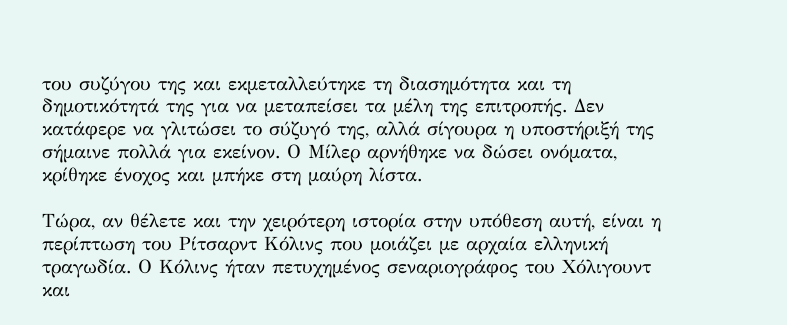του συζύγου της και εκμεταλλεύτηκε τη διασημότητα και τη δημοτικότητά της για να μεταπείσει τα μέλη της επιτροπής. Δεν κατάφερε να γλιτώσει το σύζυγό της, αλλά σίγουρα η υποστήριξή της σήμαινε πολλά για εκείνον. Ο Μίλερ αρνήθηκε να δώσει ονόματα, κρίθηκε ένοχος και μπήκε στη μαύρη λίστα.

Τώρα, αν θέλετε και την χειρότερη ιστορία στην υπόθεση αυτή, είναι η περίπτωση του Ρίτσαρντ Κόλινς που μοιάζει με αρχαία ελληνική τραγωδία. Ο Κόλινς ήταν πετυχημένος σεναριογράφος του Χόλιγουντ και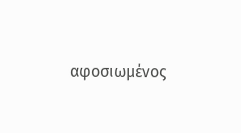αφοσιωμένος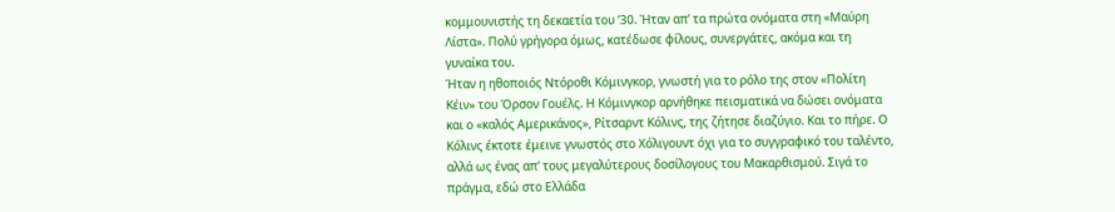κομμουνιστής τη δεκαετία του ’30. Ήταν απ’ τα πρώτα ονόματα στη «Μαύρη Λίστα». Πολύ γρήγορα όμως, κατέδωσε φίλους, συνεργάτες, ακόμα και τη γυναίκα του.
Ήταν η ηθοποιός Ντόροθι Κόμινγκορ, γνωστή για το ρόλο της στον «Πολίτη Κέιν» του Όρσον Γουέλς. Η Κόμινγκορ αρνήθηκε πεισματικά να δώσει ονόματα και ο «καλός Αμερικάνος», Ρίτσαρντ Κόλινς, της ζήτησε διαζύγιο. Και το πήρε. Ο Κόλινς έκτοτε έμεινε γνωστός στο Χόλιγουντ όχι για το συγγραφικό του ταλέντο, αλλά ως ένας απ’ τους μεγαλύτερους δοσίλογους του Μακαρθισμού. Σιγά το πράγμα, εδώ στο Ελλάδα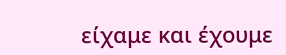είχαμε και έχουμε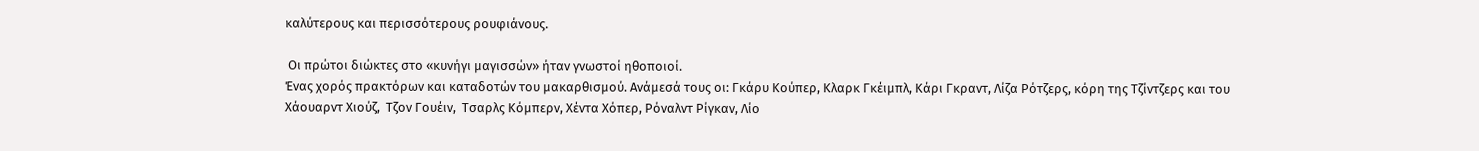καλύτερους και περισσότερους ρουφιάνους.

 Οι πρώτοι διώκτες στο «κυνήγι μαγισσών» ήταν γνωστοί ηθοποιοί.
Ένας χορός πρακτόρων και καταδοτών του μακαρθισμού. Ανάμεσά τους οι: Γκάρυ Κούπερ, Κλαρκ Γκέιμπλ, Κάρι Γκραντ, Λίζα Ρότζερς, κόρη της Τζίντζερς και του Χάουαρντ Χιούζ,  Τζον Γουέιν,  Τσαρλς Κόμπερν, Χέντα Χόπερ, Ρόναλντ Ρίγκαν, Λίο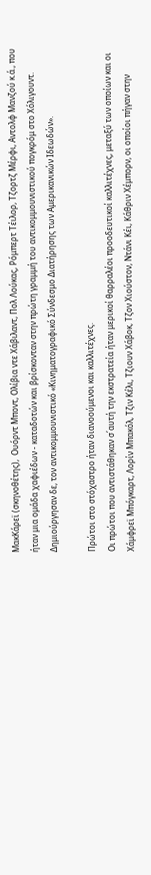ΜακΚάρεϊ (σκηνοθέτης),  Ουόρντ Μποντ, Ολίβια ντε Χάβιλαντ, Πολ Λούκας, Ρόμπερτ Τέιλορ, Τζορτζ Μέρφι, Αντολφ Μανζού κ.ά., που ήταν μια ομάδα χαφιέδων - καταδοτών και βρίσκονταν στην πρώτη γραμμή του αντικομμουνιστικού πογκρόμ στο Χόλιγουντ. Δημιούργησαν δε, τον αντικομμουνιστικό «Κινηματογραφικό Σύνδεσμο Διατήρησης των Αμερικανικών Ιδεωδών».

Πρώτοι στο στόχαστρο ήταν διανοούμενοι και καλλιτέχνες.
Οι πρώτοι που αντιστάθηκαν σ΄αυτή την εκστρατεία ήταν μερικοί θαρραλέοι προοδευτικοί καλλιτέχνες, μεταξύ των οποίων και οι Χάμφρεϊ Μπόγκαρτ, Λορίν Μπακόλ, Τζιν Κέλι, Τζιουν Χάβοκ, Τζον Χιούστον, Ντάνι Κέι, Κάθριν Χέμπορν, οι οποίοι πήγαν στην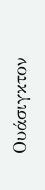Ουάσιγκτον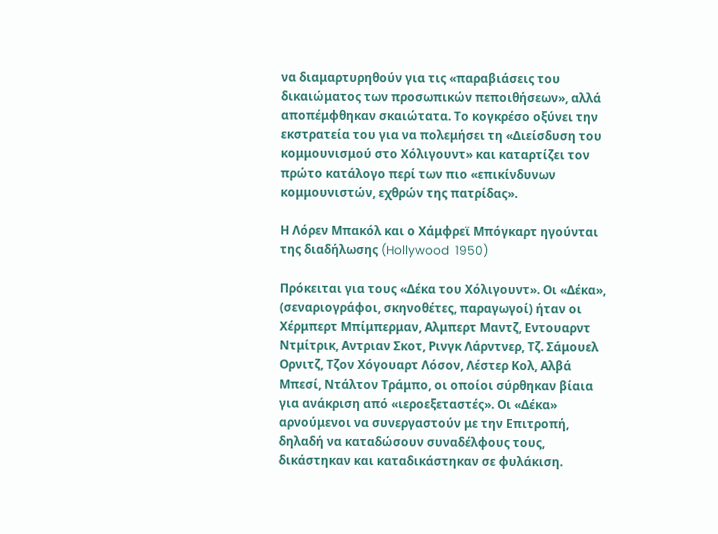να διαμαρτυρηθούν για τις «παραβιάσεις του δικαιώματος των προσωπικών πεποιθήσεων», αλλά αποπέμφθηκαν σκαιώτατα. Το κογκρέσο οξύνει την εκστρατεία του για να πολεμήσει τη «Διείσδυση του κομμουνισμού στο Χόλιγουντ» και καταρτίζει τον πρώτο κατάλογο περί των πιο «επικίνδυνων κομμουνιστών, εχθρών της πατρίδας».

Η Λόρεν Μπακόλ και ο Χάμφρεϊ Μπόγκαρτ ηγούνται της διαδήλωσης (Hollywood  1950)

Πρόκειται για τους «Δέκα του Χόλιγουντ». Οι «Δέκα», (σεναριογράφοι, σκηνοθέτες, παραγωγοί) ήταν οι Χέρμπερτ Μπίμπερμαν, Αλμπερτ Μαντζ, Εντουαρντ Ντμίτρικ, Αντριαν Σκοτ, Ρινγκ Λάρντνερ, Τζ. Σάμουελ Ορνιτζ, Τζον Χόγουαρτ Λόσον, Λέστερ Κολ, Αλβά Μπεσί, Ντάλτον Τράμπο, οι οποίοι σύρθηκαν βίαια για ανάκριση από «ιεροεξεταστές». Οι «Δέκα» αρνούμενοι να συνεργαστούν με την Επιτροπή, δηλαδή να καταδώσουν συναδέλφους τους, δικάστηκαν και καταδικάστηκαν σε φυλάκιση.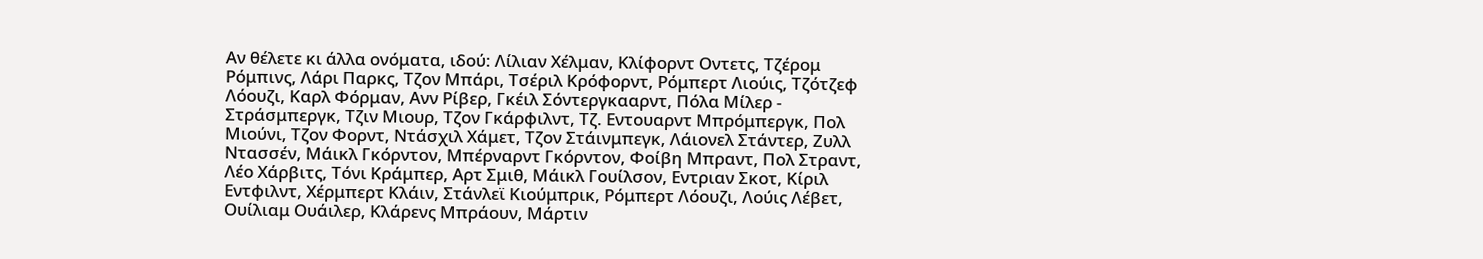Αν θέλετε κι άλλα ονόματα, ιδού: Λίλιαν Χέλμαν, Κλίφορντ Οντετς, Τζέρομ Ρόμπινς, Λάρι Παρκς, Τζον Μπάρι, Τσέριλ Κρόφορντ, Ρόμπερτ Λιούις, Τζότζεφ Λόουζι, Καρλ Φόρμαν, Ανν Ρίβερ, Γκέιλ Σόντεργκααρντ, Πόλα Μίλερ - Στράσμπεργκ, Τζιν Μιουρ, Τζον Γκάρφιλντ, Τζ. Εντουαρντ Μπρόμπεργκ, Πολ Μιούνι, Τζον Φορντ, Ντάσχιλ Χάμετ, Τζον Στάινμπεγκ, Λάιονελ Στάντερ, Ζυλλ Ντασσέν, Μάικλ Γκόρντον, Μπέρναρντ Γκόρντον, Φοίβη Μπραντ, Πολ Στραντ, Λέο Χάρβιτς, Τόνι Κράμπερ, Αρτ Σμιθ, Μάικλ Γουίλσον, Εντριαν Σκοτ, Κίριλ Εντφιλντ, Χέρμπερτ Κλάιν, Στάνλεϊ Κιούμπρικ, Ρόμπερτ Λόουζι, Λούις Λέβετ, Ουίλιαμ Ουάιλερ, Κλάρενς Μπράουν, Μάρτιν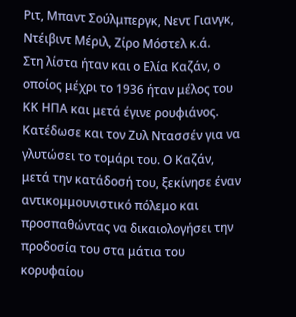Ριτ, Μπαντ Σούλμπεργκ, Νεντ Γιανγκ, Ντέιβιντ Μέριλ, Ζίρο Μόστελ κ.ά.
Στη λίστα ήταν και ο Ελία Καζάν, ο οποίος μέχρι το 1936 ήταν μέλος του ΚΚ ΗΠΑ και μετά έγινε ρουφιάνος. Κατέδωσε και τον Ζυλ Ντασσέν για να γλυτώσει το τομάρι του. Ο Καζάν, μετά την κατάδοσή του, ξεκίνησε έναν αντικομμουνιστικό πόλεμο και προσπαθώντας να δικαιολογήσει την προδοσία του στα μάτια του κορυφαίου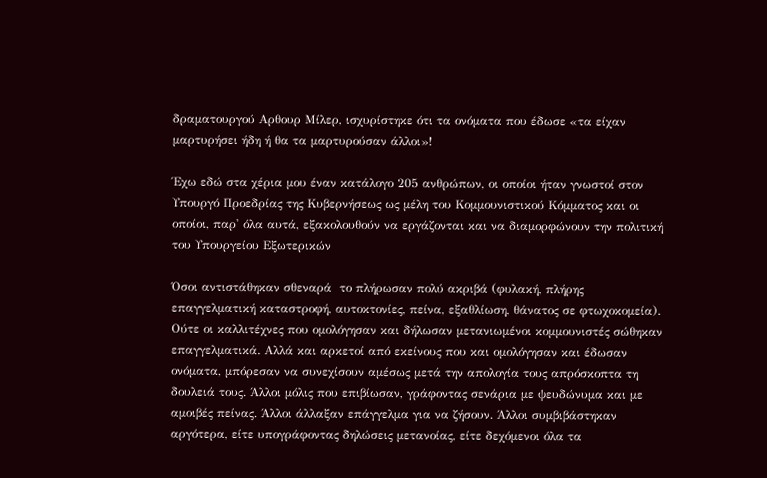δραματουργού Αρθουρ Μίλερ, ισχυρίστηκε ότι τα ονόματα που έδωσε «τα είχαν μαρτυρήσει ήδη ή θα τα μαρτυρούσαν άλλοι»!

Έχω εδώ στα χέρια μου έναν κατάλογο 205 ανθρώπων, οι οποίοι ήταν γνωστοί στον Υπουργό Προεδρίας της Κυβερνήσεως ως μέλη του Κομμουνιστικού Κόμματος και οι οποίοι, παρ' όλα αυτά, εξακολουθούν να εργάζονται και να διαμορφώνουν την πολιτική του Υπουργείου Εξωτερικών

Όσοι αντιστάθηκαν σθεναρά  το πλήρωσαν πολύ ακριβά (φυλακή, πλήρης επαγγελματική καταστροφή, αυτοκτονίες, πείνα, εξαθλίωση, θάνατος σε φτωχοκομεία).  Ούτε οι καλλιτέχνες που ομολόγησαν και δήλωσαν μετανιωμένοι κομμουνιστές σώθηκαν επαγγελματικά. Αλλά και αρκετοί από εκείνους που και ομολόγησαν και έδωσαν ονόματα, μπόρεσαν να συνεχίσουν αμέσως μετά την απολογία τους απρόσκοπτα τη δουλειά τους. Άλλοι μόλις που επιβίωσαν, γράφοντας σενάρια με ψευδώνυμα και με αμοιβές πείνας. Άλλοι άλλαξαν επάγγελμα για να ζήσουν. Άλλοι συμβιβάστηκαν αργότερα, είτε υπογράφοντας δηλώσεις μετανοίας, είτε δεχόμενοι όλα τα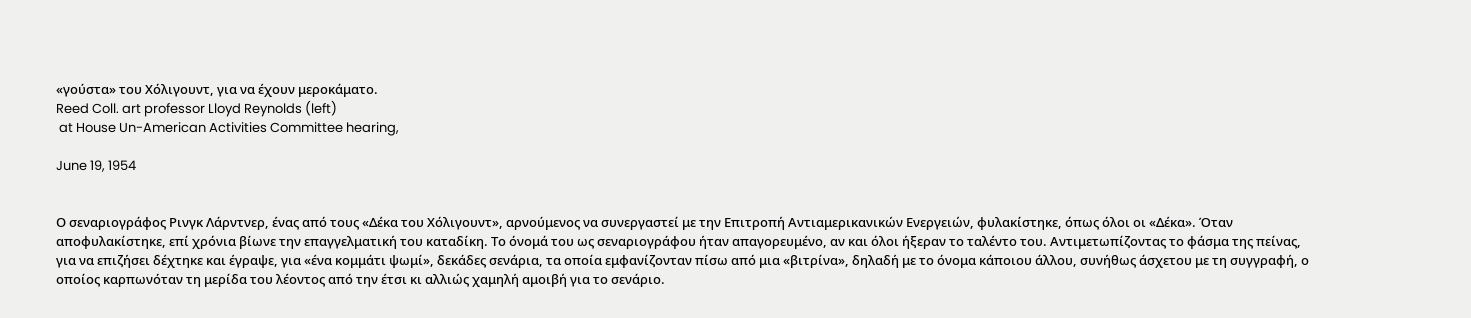«γούστα» του Χόλιγουντ, για να έχουν μεροκάματο.
Reed Coll. art professor Lloyd Reynolds (left)
 at House Un-American Activities Committee hearing,

June 19, 1954


Ο σεναριογράφος Ρινγκ Λάρντνερ, ένας από τους «Δέκα του Χόλιγουντ», αρνούμενος να συνεργαστεί με την Επιτροπή Αντιαμερικανικών Ενεργειών, φυλακίστηκε, όπως όλοι οι «Δέκα». Όταν αποφυλακίστηκε, επί χρόνια βίωνε την επαγγελματική του καταδίκη. Το όνομά του ως σεναριογράφου ήταν απαγορευμένο, αν και όλοι ήξεραν το ταλέντο του. Αντιμετωπίζοντας το φάσμα της πείνας, για να επιζήσει δέχτηκε και έγραψε, για «ένα κομμάτι ψωμί», δεκάδες σενάρια, τα οποία εμφανίζονταν πίσω από μια «βιτρίνα», δηλαδή με το όνομα κάποιου άλλου, συνήθως άσχετου με τη συγγραφή, ο οποίος καρπωνόταν τη μερίδα του λέοντος από την έτσι κι αλλιώς χαμηλή αμοιβή για το σενάριο.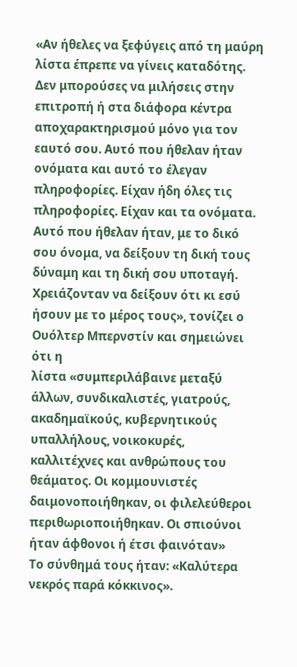«Αν ήθελες να ξεφύγεις από τη μαύρη λίστα έπρεπε να γίνεις καταδότης. Δεν μπορούσες να μιλήσεις στην επιτροπή ή στα διάφορα κέντρα αποχαρακτηρισμού μόνο για τον εαυτό σου. Αυτό που ήθελαν ήταν ονόματα και αυτό το έλεγαν πληροφορίες. Είχαν ήδη όλες τις πληροφορίες. Είχαν και τα ονόματα. Αυτό που ήθελαν ήταν, με το δικό σου όνομα, να δείξουν τη δική τους δύναμη και τη δική σου υποταγή. Χρειάζονταν να δείξουν ότι κι εσύ ήσουν με το μέρος τους», τονίζει ο Ουόλτερ Μπερνστίν και σημειώνει ότι η
λίστα «συμπεριλάβαινε μεταξύ άλλων, συνδικαλιστές, γιατρούς, ακαδημαϊκούς, κυβερνητικούς υπαλλήλους, νοικοκυρές, καλλιτέχνες και ανθρώπους του θεάματος. Οι κομμουνιστές δαιμονοποιήθηκαν, οι φιλελεύθεροι περιθωριοποιήθηκαν. Οι σπιούνοι ήταν άφθονοι ή έτσι φαινόταν»
Το σύνθημά τους ήταν: «Καλύτερα νεκρός παρά κόκκινος».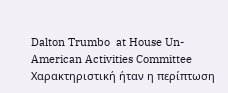Dalton Trumbo  at House Un-American Activities Committee
Χαρακτηριστική ήταν η περίπτωση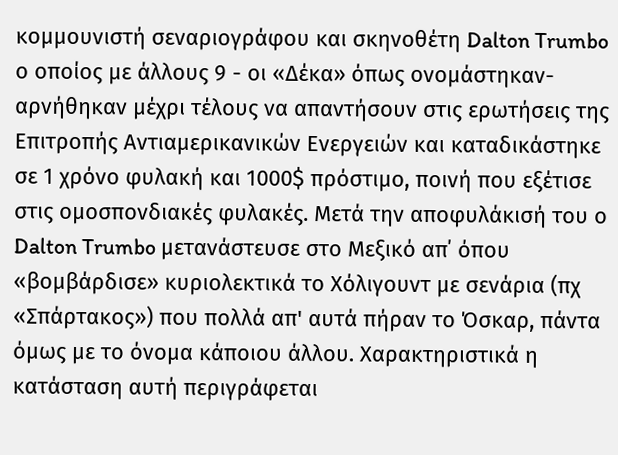κομμουνιστή σεναριογράφου και σκηνοθέτη Dalton Trumbo ο οποίος με άλλους 9 - οι «Δέκα» όπως ονομάστηκαν- αρνήθηκαν μέχρι τέλους να απαντήσουν στις ερωτήσεις της Επιτροπής Αντιαμερικανικών Ενεργειών και καταδικάστηκε σε 1 χρόνο φυλακή και 1000$ πρόστιμο, ποινή που εξέτισε στις ομοσπονδιακές φυλακές. Μετά την αποφυλάκισή του ο Dalton Trumbo μετανάστευσε στο Μεξικό απ΄ όπου «βομβάρδισε» κυριολεκτικά το Χόλιγουντ με σενάρια (πχ «Σπάρτακος») που πολλά απ' αυτά πήραν το Όσκαρ, πάντα όμως με το όνομα κάποιου άλλου. Χαρακτηριστικά η κατάσταση αυτή περιγράφεται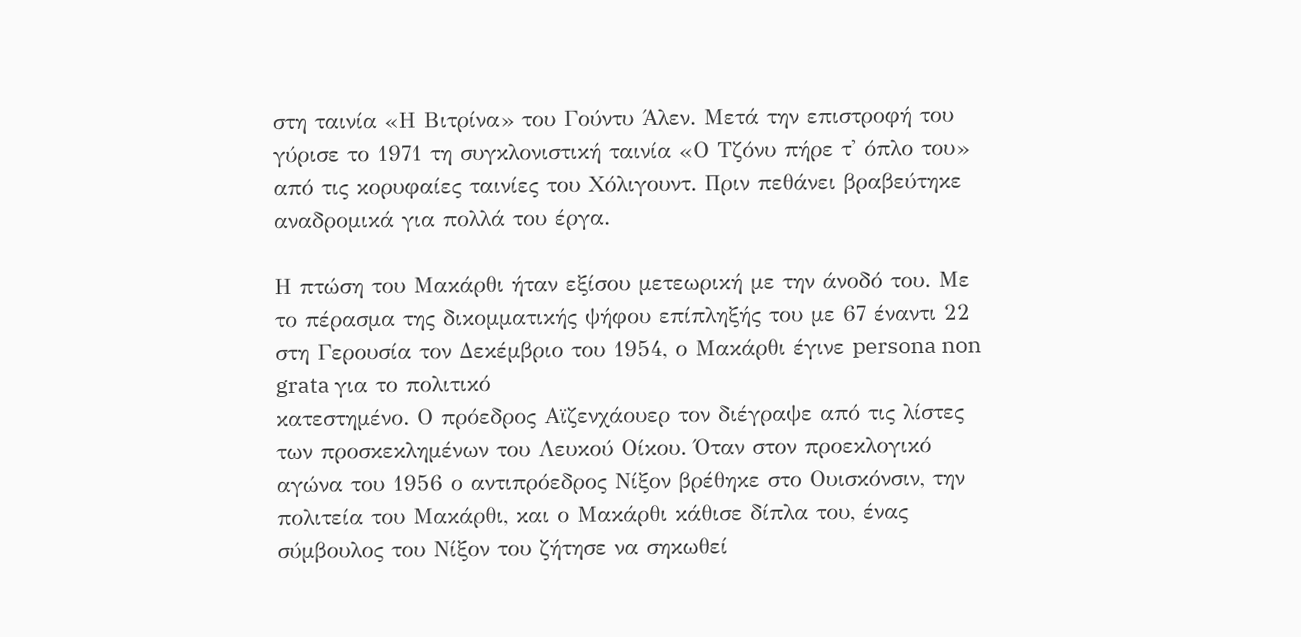στη ταινία «Η Βιτρίνα» του Γούντυ Άλεν. Μετά την επιστροφή του γύρισε το 1971 τη συγκλονιστική ταινία «Ο Τζόνυ πήρε τ' όπλο του» από τις κορυφαίες ταινίες του Χόλιγουντ. Πριν πεθάνει βραβεύτηκε αναδρομικά για πολλά του έργα.

Η πτώση του Μακάρθι ήταν εξίσου μετεωρική με την άνοδό του. Με το πέρασμα της δικομματικής ψήφου επίπληξής του με 67 έναντι 22 στη Γερουσία τον Δεκέμβριο του 1954, ο Μακάρθι έγινε persona non grata για το πολιτικό
κατεστημένο. Ο πρόεδρος Αϊζενχάουερ τον διέγραψε από τις λίστες των προσκεκλημένων του Λευκού Οίκου. Όταν στον προεκλογικό αγώνα του 1956 ο αντιπρόεδρος Νίξον βρέθηκε στο Ουισκόνσιν, την πολιτεία του Μακάρθι, και ο Μακάρθι κάθισε δίπλα του, ένας σύμβουλος του Νίξον του ζήτησε να σηκωθεί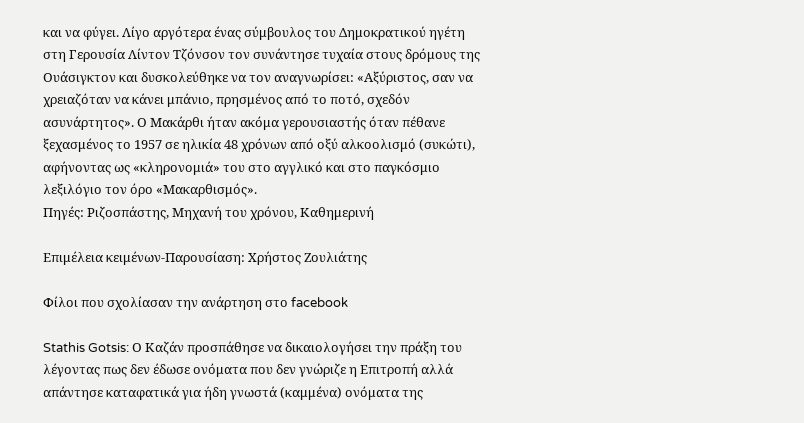και να φύγει. Λίγο αργότερα ένας σύμβουλος του Δημοκρατικού ηγέτη στη Γερουσία Λίντον Τζόνσον τον συνάντησε τυχαία στους δρόμους της Ουάσιγκτον και δυσκολεύθηκε να τον αναγνωρίσει: «Αξύριστος, σαν να χρειαζόταν να κάνει μπάνιο, πρησμένος από το ποτό, σχεδόν ασυνάρτητος». Ο Μακάρθι ήταν ακόμα γερουσιαστής όταν πέθανε ξεχασμένος το 1957 σε ηλικία 48 χρόνων από οξύ αλκοολισμό (συκώτι), αφήνοντας ως «κληρονομιά» του στο αγγλικό και στο παγκόσμιο λεξιλόγιο τον όρο «Μακαρθισμός».
Πηγές: Ριζοσπάστης, Μηχανή του χρόνου, Καθημερινή

Επιμέλεια κειμένων-Παρουσίαση: Χρήστος Ζουλιάτης

Φίλοι που σχολίασαν την ανάρτηση στο facebook

Stathis Gotsis: Ο Καζάν προσπάθησε να δικαιολογήσει την πράξη του λέγοντας πως δεν έδωσε ονόματα που δεν γνώριζε η Επιτροπή αλλά απάντησε καταφατικά για ήδη γνωστά (καμμένα) ονόματα της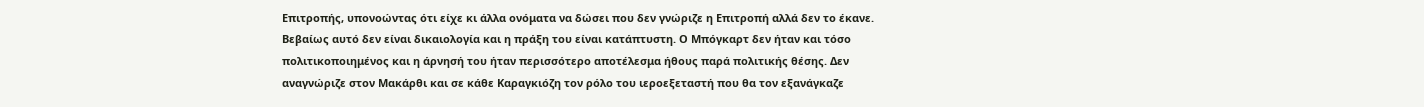Επιτροπής, υπονοώντας ότι είχε κι άλλα ονόματα να δώσει που δεν γνώριζε η Επιτροπή αλλά δεν το έκανε. Βεβαίως αυτό δεν είναι δικαιολογία και η πράξη του είναι κατάπτυστη. Ο Μπόγκαρτ δεν ήταν και τόσο πολιτικοποιημένος και η άρνησή του ήταν περισσότερο αποτέλεσμα ήθους παρά πολιτικής θέσης. Δεν αναγνώριζε στον Μακάρθι και σε κάθε Καραγκιόζη τον ρόλο του ιεροεξεταστή που θα τον εξανάγκαζε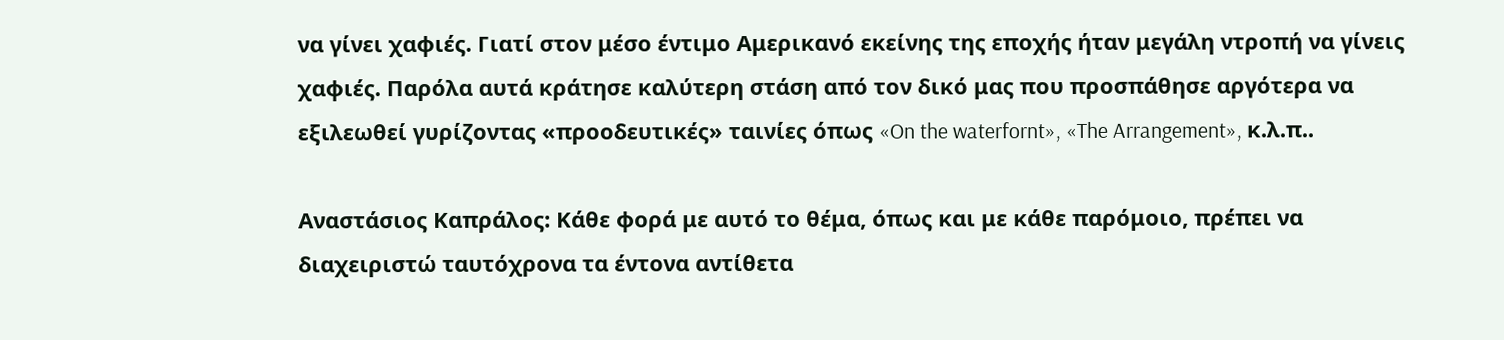να γίνει χαφιές. Γιατί στον μέσο έντιμο Αμερικανό εκείνης της εποχής ήταν μεγάλη ντροπή να γίνεις χαφιές. Παρόλα αυτά κράτησε καλύτερη στάση από τον δικό μας που προσπάθησε αργότερα να εξιλεωθεί γυρίζοντας «προοδευτικές» ταινίες όπως «On the waterfornt», «The Arrangement», κ.λ.π..

Αναστάσιος Καπράλος: Κάθε φορά με αυτό το θέμα, όπως και με κάθε παρόμοιο, πρέπει να διαχειριστώ ταυτόχρονα τα έντονα αντίθετα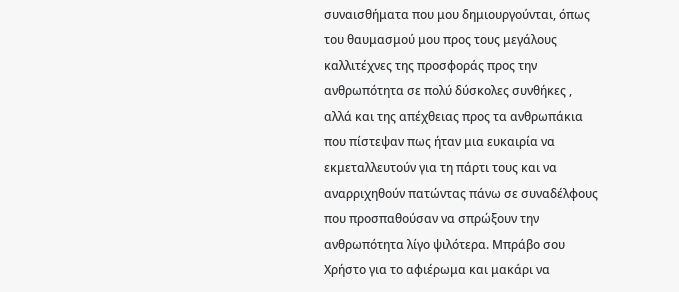συναισθήματα που μου δημιουργούνται, όπως του θαυμασμού μου προς τους μεγάλους καλλιτέχνες της προσφοράς προς την ανθρωπότητα σε πολύ δύσκολες συνθήκες , αλλά και της απέχθειας προς τα ανθρωπάκια που πίστεψαν πως ήταν μια ευκαιρία να εκμεταλλευτούν για τη πάρτι τους και να αναρριχηθούν πατώντας πάνω σε συναδέλφους που προσπαθούσαν να σπρώξουν την ανθρωπότητα λίγο ψιλότερα. Μπράβο σου Χρήστο για το αφιέρωμα και μακάρι να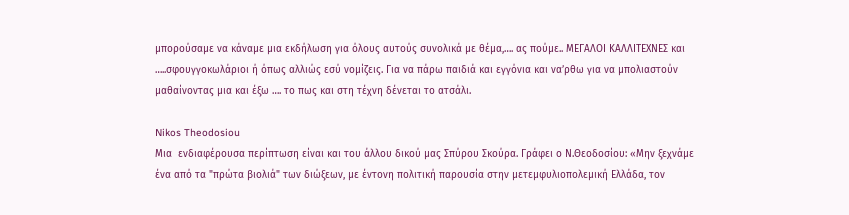μπορούσαμε να κάναμε μια εκδήλωση για όλους αυτούς συνολικά με θέμα,…. ας πούμε.. ΜΕΓΑΛΟΙ ΚΑΛΛΙΤΕΧΝΕΣ και …..σφουγγοκωλάριοι ή όπως αλλιώς εσύ νομίζεις. Για να πάρω παιδιά και εγγόνια και να’ρθω για να μπολιαστούν μαθαίνοντας μια και έξω …. το πως και στη τέχνη δένεται το ατσάλι.

Nikos Theodosiou
Μια  ενδιαφέρουσα περίπτωση είναι και του άλλου δικού μας Σπύρου Σκούρα. Γράφει ο Ν.Θεοδοσίου: «Μην ξεχνάμε ένα από τα "πρώτα βιολιά" των διώξεων, με έντονη πολιτική παρουσία στην μετεμφυλιοπολεμική Ελλάδα, τον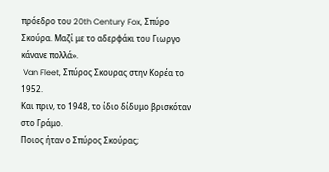πρόεδρο του 20th Century Fox, Σπύρο Σκούρα. Μαζί με το αδερφάκι του Γιωργο κάνανε πολλά».
 Van Fleet, Σπύρος Σκουρας στην Κορέα το 1952.
Και πριν, το 1948, το ίδιο δίδυμο βρισκόταν στο Γράμο.
Ποιος ήταν ο Σπύρος Σκούρας;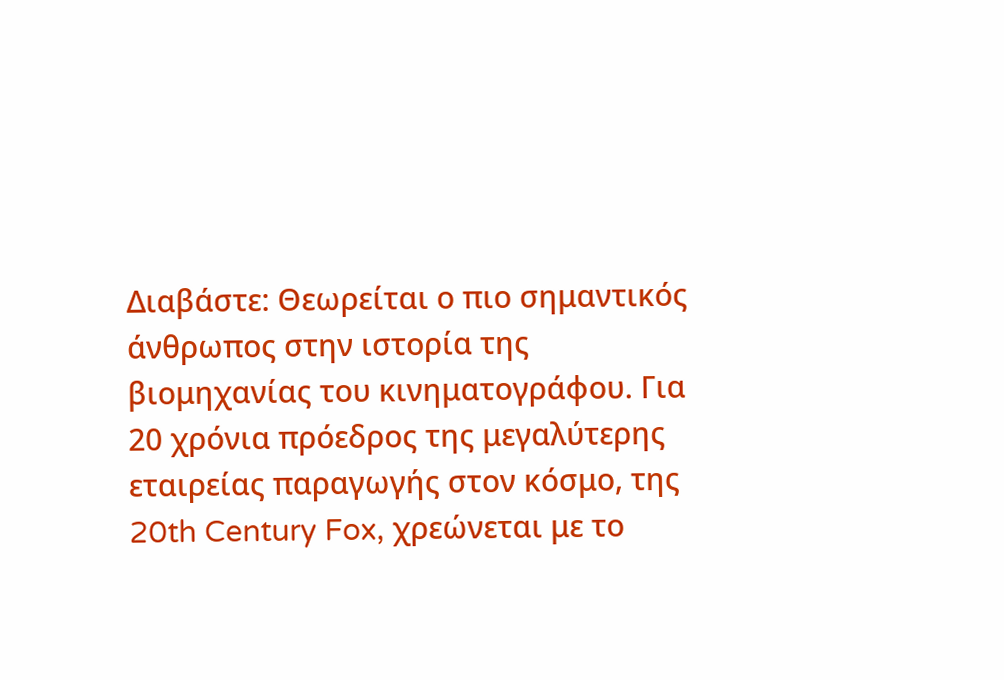Διαβάστε: Θεωρείται ο πιο σημαντικός άνθρωπος στην ιστορία της βιομηχανίας του κινηματογράφου. Για 20 χρόνια πρόεδρος της μεγαλύτερης εταιρείας παραγωγής στον κόσμο, της 20th Century Fox, χρεώνεται με το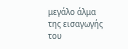μεγάλο άλμα της εισαγωγής του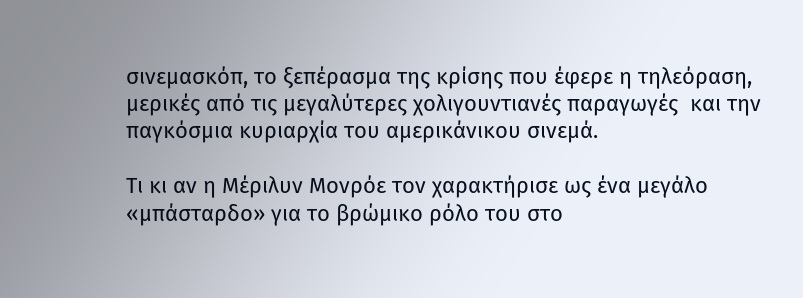σινεμασκόπ, το ξεπέρασμα της κρίσης που έφερε η τηλεόραση, μερικές από τις μεγαλύτερες χολιγουντιανές παραγωγές  και την παγκόσμια κυριαρχία του αμερικάνικου σινεμά.

Τι κι αν η Μέριλυν Μονρόε τον χαρακτήρισε ως ένα μεγάλο «μπάσταρδο» για το βρώμικο ρόλο του στο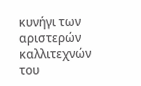κυνήγι των αριστερών καλλιτεχνών του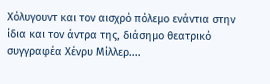Χόλυγουντ και τον αισχρό πόλεμο ενάντια στην ίδια και τον άντρα της, διάσημο θεατρικό συγγραφέα Χένρυ Μίλλερ....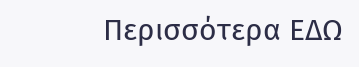Περισσότερα ΕΔΩ